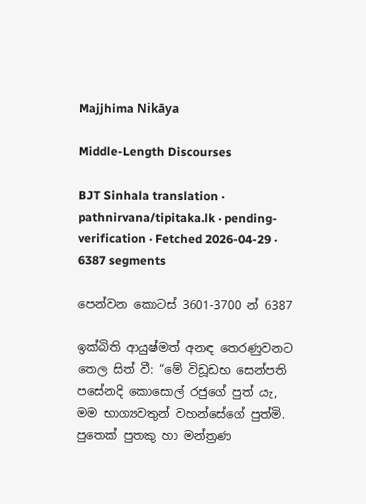Majjhima Nikāya

Middle-Length Discourses

BJT Sinhala translation · pathnirvana/tipitaka.lk · pending-verification · Fetched 2026-04-29 · 6387 segments

පෙන්වන කොටස් 3601-3700 න් 6387

ඉක්බිති ආයුෂ්මත් අනඳ තෙරණුවනට තෙල සිත් වී: “මේ විඩූඩභ සෙන්පති පසේනදි කොසොල් රජුගේ පුත් යැ, මම භාග්‍යවතුන් වහන්සේගේ පුත්මි. පුතෙක් පුතකු හා මන්ත්‍රණ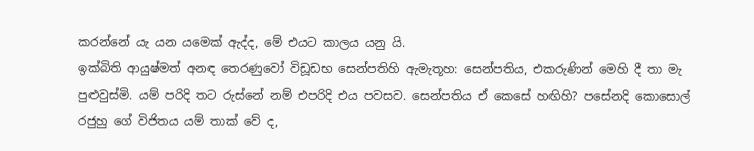කරන්නේ යැ යන යමෙක් ඇද්ද, මේ එයට කාලය යනු යි.
ඉක්බිති ආයුෂ්මත් අනඳ තෙරණුවෝ විඩූඩභ සෙන්පතිහි ඇමැතූහ: සෙන්පතිය, එකරුණින් මෙහි දී තා මැ පුළුවුස්මි. යම් පරිදි තට රුස්නේ නම් එපරිදි එය පවසව. සෙන්පතිය ඒ කෙසේ හඟිහි? පසේනදි කොසොල් රජුහු ගේ විජිතය යම් තාක් වේ ද,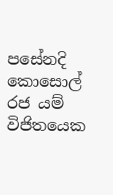පසේනදි කොසොල් රජ යම් විජිතයෙක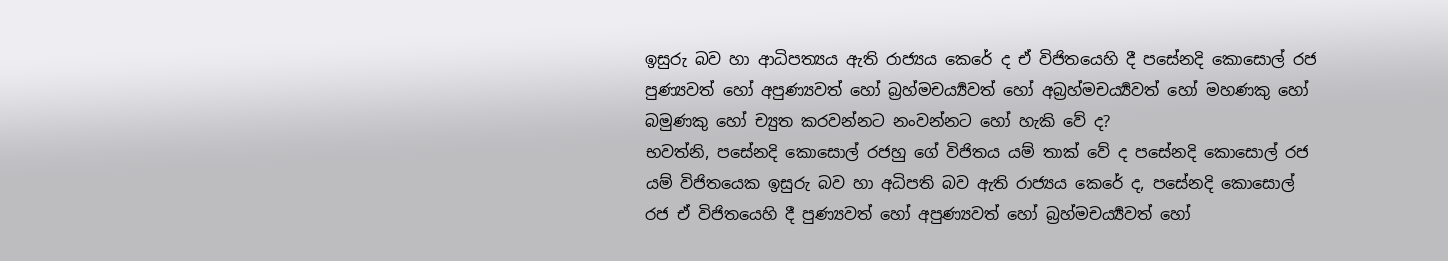ඉසුරු බව හා ආධිපත්‍යය ඇති රාජ්‍යය කෙරේ ද ඒ විජිතයෙහි දී පසේනදි කොසොල් රජ පුණ්‍යවත් හෝ අපුණ්‍යවත් හෝ බ්‍රහ්මචර්‍ය්‍යවත් හෝ අබ්‍රහ්මචර්‍ය්‍යවත් හෝ මහණකු හෝ බමුණකු හෝ ච්‍යුත කරවන්නට නංවන්නට හෝ හැකි වේ ද?
භවත්නි, පසේනදි කොසොල් රජහු ගේ විජිතය යම් තාක් වේ ද පසේනදි කොසොල් රජ යම් විජිතයෙක ඉසුරු බව හා අධිපති බව ඇති රාජ්‍යය කෙරේ ද, පසේනදි කොසොල් රජ ඒ විජිතයෙහි දී පුණ්‍යවත් හෝ අපුණ්‍යවත් හෝ බ්‍රහ්මචර්‍ය්‍යවත් හෝ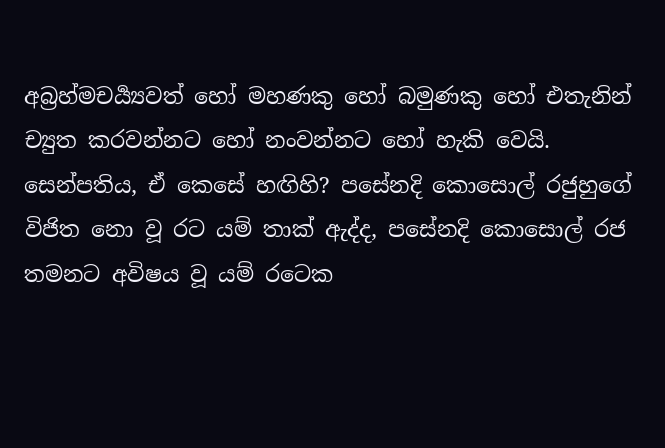අබ්‍රහ්මචර්‍ය්‍යවත් හෝ මහණකු හෝ බමුණකු හෝ එතැනින් ච්‍යුත කරවන්නට හෝ නංවන්නට හෝ හැකි වෙයි.
සෙන්පතිය, ඒ කෙසේ හඟිහි? පසේනදි කොසොල් රජුහුගේ විජිත නො වූ රට යම් තාක් ඇද්ද, පසේනදි කොසොල් රජ තමනට අවිෂය වූ යම් රටෙක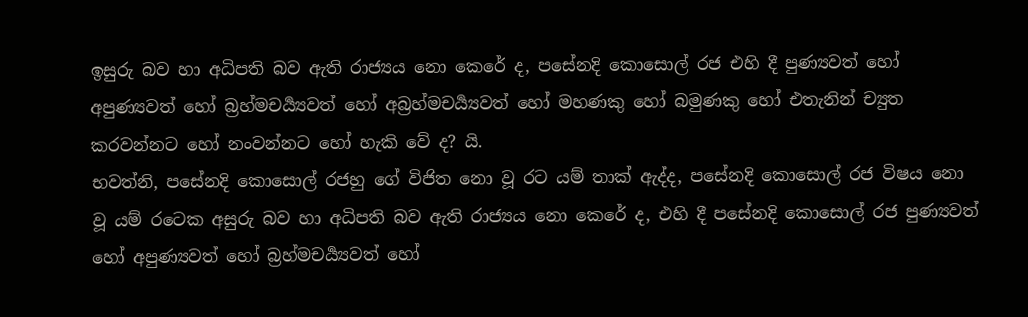ඉසුරු බව හා අධිපති බව ඇති රාජ්‍යය නො කෙරේ ද, පසේනදි කොසොල් රජ එහි දී පුණ්‍යවත් හෝ අපුණ්‍යවත් හෝ බ්‍රහ්මචර්‍ය්‍යවත් හෝ අබ්‍රහ්මචර්‍ය්‍යවත් හෝ මහණකු හෝ බමුණකු හෝ එතැනින් ච්‍යුත කරවන්නට හෝ නංවන්නට හෝ හැකි වේ ද? යි.
භවත්නි, පසේනදි කොසොල් රජහු ගේ විජිත නො වූ රට යම් තාක් ඇද්ද, පසේනදි කොසොල් රජ විෂය නො වූ යම් රටෙක අසුරු බව හා අධිපති බව ඇති රාජ්‍යය නො කෙරේ ද, එහි දී පසේනදි කොසොල් රජ පුණ්‍යවත් හෝ අපුණ්‍යවත් හෝ බ්‍රහ්මචර්‍ය්‍යවත් හෝ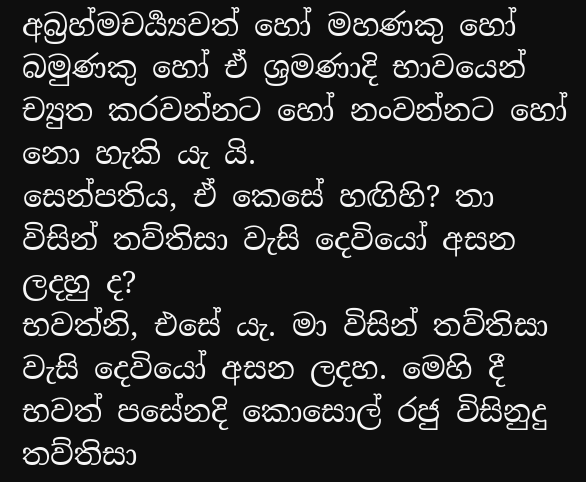අබ්‍රහ්මචර්‍ය්‍යවත් හෝ මහණකු හෝ බමුණකු හෝ ඒ ශ්‍රමණාදි භාවයෙන් ච්‍යුත කරවන්නට හෝ නංවන්නට හෝ නො හැකි යැ යි.
සෙන්පතිය, ඒ කෙසේ හඟිහි? තා විසින් තව්තිසා වැසි දෙවියෝ අසන ලදහු ද?
භවත්නි, එසේ යැ. මා විසින් තව්තිසා වැසි දෙවියෝ අසන ලදහ. මෙහි දී භවත් පසේනදි කොසොල් රජු විසිනුදු තව්තිසා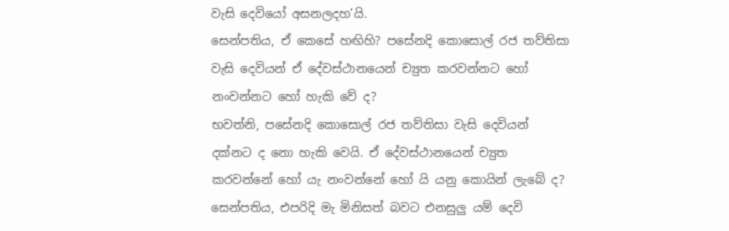වැසි දෙවියෝ අසනලදහ’යි.
සෙන්පතිය, ඒ කෙසේ හඟිහි? පසේනදි කොසොල් රජ තව්තිසා වැසි දෙවියන් ඒ දේවස්ථානයෙන් ච්‍යුත කරවන්නට හෝ නංවන්නට හෝ හැකි වේ ද?
භවත්නි, පසේනදි කොසොල් රජ තව්තිසා වැසි දෙවියන් දක්නට ද නො හැකි වෙයි. ඒ දේවස්ථානයෙන් ච්‍යුත කරවන්නේ හෝ යැ නංවන්නේ හෝ යි යනු කොයින් ලැබේ ද?
සෙන්පතිය, එපරිදි මැ මිනිසත් බවට එනසුලු යම් දෙවි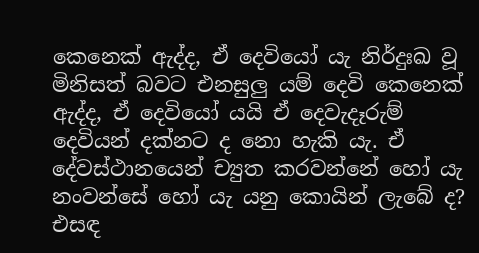කෙනෙක් ඇද්ද, ඒ දෙවියෝ යැ නිර්දුඃඛ වූ මිනිසත් බවට එනසුලු යම් දෙවි කෙනෙක් ඇද්ද, ඒ දෙවියෝ යයි ඒ දෙවැදෑරුම් දෙවියන් දක්නට ද නො හැකි යැ. ඒ දේවස්ථානයෙන් ච්‍යුත කරවන්නේ හෝ යැ නංවන්සේ හෝ යැ යනු කොයින් ලැබේ ද?
එසඳ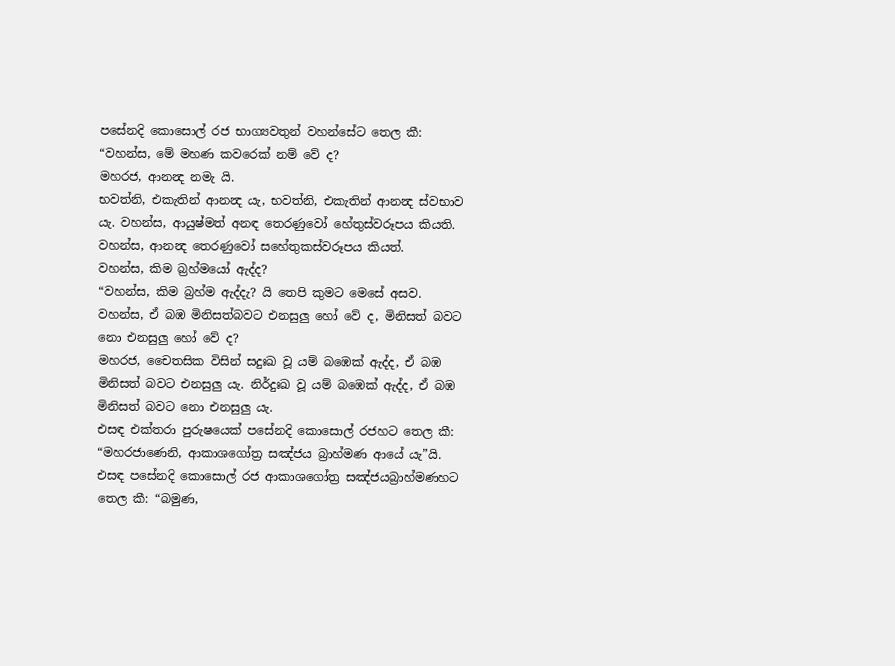පසේනදි කොසොල් රජ භාග්‍යවතුන් වහන්සේට තෙල කී: “වහන්ස, මේ මහණ කවරෙක් නම් වේ ද?
මහරජ, ආනන්‍ද නමැ යි.
භවත්නි, එකැතින් ආනන්‍ද යැ, භවත්නි, එකැතින් ආනන්‍ද ස්වභාව යැ. වහන්ස, ආයුෂ්මත් අනඳ තෙරණුවෝ හේතුස්වරූපය කියති. වහන්ස, ආනන්‍ද තෙරණුවෝ සහේතුකස්වරූපය කියත්.
වහන්ස, කිම බ්‍රහ්මයෝ ඇද්ද?
“වහන්ස, කිම බ්‍රහ්ම ඇද්දැ? යි තෙපි කුමට මෙසේ අසව.
වහන්ස, ඒ බඹ මිනිසත්බවට එනසුලු හෝ වේ ද, මිනිසත් බවට නො එනසුලු හෝ වේ ද?
මහරජ, චෛතසික විසින් සදුඃඛ වූ යම් බඹෙක් ඇද්ද, ඒ බඹ මිනිසත් බවට එනසුලු යැ. නිර්දුඃඛ වූ යම් බඹෙක් ඇද්ද, ඒ බඹ මිනිසත් බවට නො එනසුලු යැ.
එසඳ එක්තරා පුරුෂයෙක් පසේනදි කොසොල් රජහට තෙල කී: “මහරජාණෙනි, ආකාශගෝත්‍ර සඤ්ජය බ්‍රාහ්මණ ආයේ යැ”යි.
එසඳ පසේනදි කොසොල් රජ ආකාශගෝත්‍ර සඤ්ජයබ්‍රාහ්මණහට තෙල කී: “බමුණ,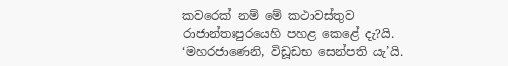කවරෙක් නම් මේ කථාවස්තුව රාජාන්තඃපුරයෙහි පහළ කෙළේ දැ?යි.
‘මහරජාණෙනි, විඩූඩභ සෙන්පති යැ’යි.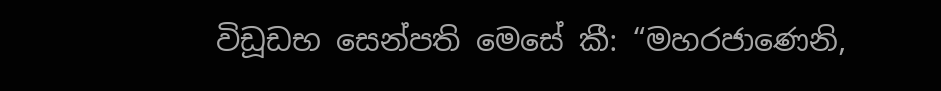විඩූඩභ සෙන්පති මෙසේ කී: “මහරජාණෙනි,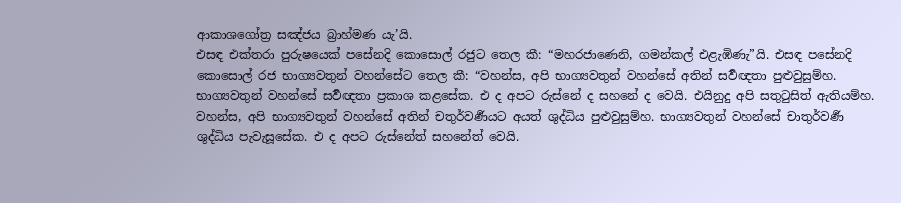ආකාශගෝත්‍ර සඤ්ජය බ්‍රාහ්මණ යැ’යි.
එසඳ එක්තරා පුරුෂයෙක් පසේනදි කොසොල් රජුට තෙල කී: “මහරජාණෙනි, ගමන්කල් එළැඹිණැ”යි. එසඳ පසේනදි කොසොල් රජ භාග්‍යවතුන් වහන්සේට තෙල කී: “වහන්ස, අපි භාග්‍යවතුන් වහන්සේ අතින් සර්‍වඥතා පුළුවුසුම්හ. භාග්‍යවතුන් වහන්සේ සර්‍වඥතා ප්‍රකාශ කළසේක. එ ද අපට රුස්නේ ද සහනේ ද වෙයි. එයිනුදු අපි සතුටුසිත් ඇතියම්හ. වහන්ස, අපි භාග්‍යවතුන් වහන්සේ අතින් චතුර්වර්‍ණයට අයත් ශුද්ධිය පුළුවුසුම්හ. භාග්‍යවතුන් වහන්සේ චාතුර්වර්‍ණ ශුද්ධිය පැවැසූසේක. එ ද අපට රුස්නේත් සහනේත් වෙයි.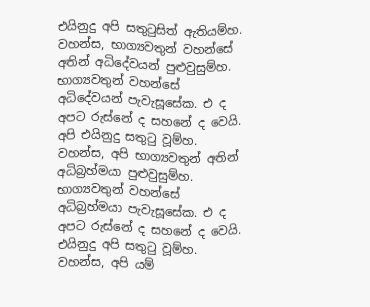එයිනුදු අපි සතුටුසිත් ඇතියම්හ.
වහන්ස, භාග්‍යවතුන් වහන්සේ අතින් අධිදේවයන් පුළුවුසුම්හ. භාග්‍යවතුන් වහන්සේ අධිදේවයන් පැවැසූසේක. එ ද අපට රුස්නේ ද සහනේ ද වෙයි. අපි එයිනුදු සතුටු වූම්හ. වහන්ස, අපි භාග්‍යවතුන් අතින් අධිබ්‍රහ්මයා පුළුවුසුම්හ. භාග්‍යවතුන් වහන්සේ අධිබ්‍රහ්මයා පැවැසූසේක. එ ද අපට රුස්නේ ද සහනේ ද වෙයි. එයිනුදු අපි සතුටු වූම්හ. වහන්ස, අපි යම්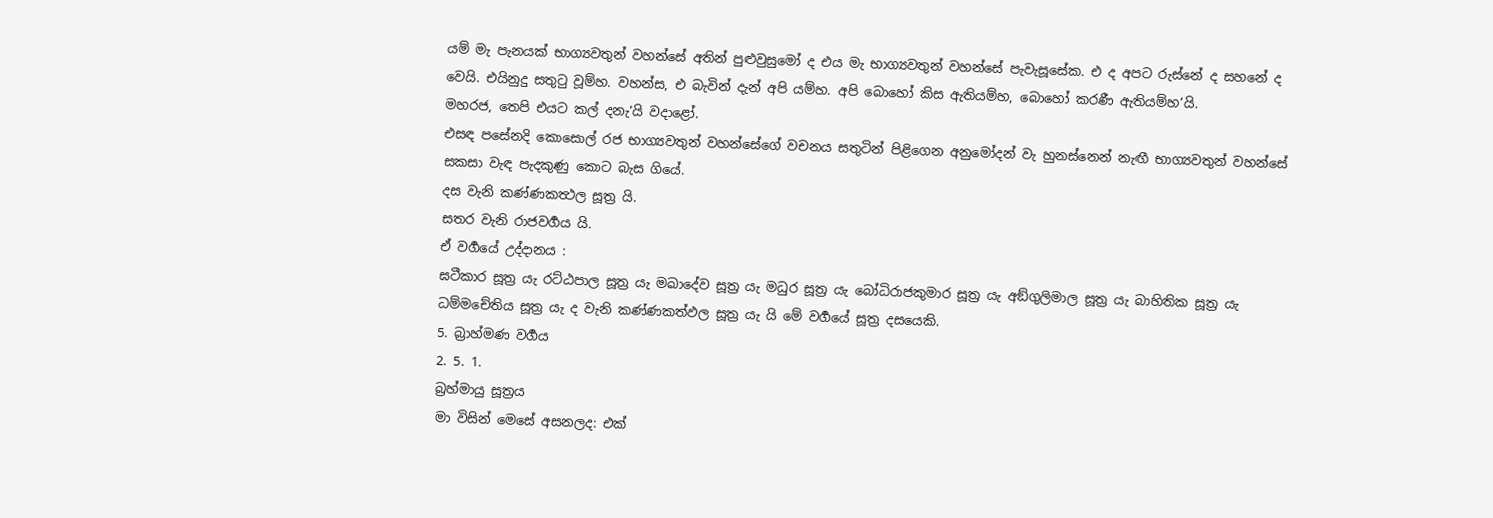යම් මැ පැනයක් භාග්‍යවතුන් වහන්සේ අතින් පුළුවුසුමෝ ද එය මැ භාග්‍යවතුන් වහන්සේ පැවැසූසේක. එ ද අපට රුස්නේ ද සහනේ ද වෙයි. එයිනුදු සතුටු වූම්හ. වහන්ස, එ බැවින් දැන් අපි යම්හ. අපි බොහෝ කිස ඇතියම්හ, බොහෝ කරණී ඇතියම්හ’යි.
මහරජ, තෙපි එයට කල් දනැ’යි වදාළෝ.
එසඳ පසේනදි කොසොල් රජ භාග්‍යවතුන් වහන්සේගේ වචනය සතුටින් පිළිගෙන අනුමෝදන් වැ හුනස්නෙන් නැඟී භාග්‍යවතුන් වහන්සේ සකසා වැඳ පැදකුණු කොට බැස ගියේ.
දස වැනි කණ්ණකත්‍ථල සූත්‍ර යි.
සතර වැනි රාජවර්‍ගය යි.
ඒ වර්‍ගයේ උද්දානය :
ඝටීකාර සූත්‍ර යැ රට්ඨපාල සූත්‍ර යැ මඛාදේව සූත්‍ර යැ මධුර සූත්‍ර යැ බෝධිරාජකුමාර සූත්‍ර යැ අඞ්ගුලිමාල සූත්‍ර යැ බාහිතික සූත්‍ර යැ ධම්මචේතිය සූත්‍ර යැ ද වැනි කණ්ණකත්ඵල සූත්‍ර යැ යි මේ වර්‍ගයේ සූත්‍ර දසයෙකි.
5. බ්‍රාහ්මණ වර්‍ගය
2. 5. 1.
බ්‍රහ්මායු සූත්‍රය
මා විසින් මෙසේ අසනලද: එක්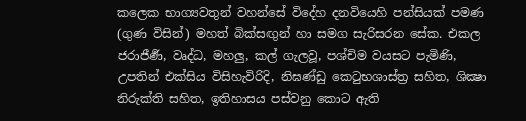කලෙක භාග්‍යවතුන් වහන්සේ විදේහ දනවියෙහි පන්සියක් පමණ (ගුණ විසින්) මහත් බික්සඟුන් හා සමග සැරිසරන සේක. එකල ජරාජීර්‍ණ, වෘද්ධ, මහලු, කල් ගැලවූ, පශ්චිම වයසට පැමිණි, උපතින් එක්සිය විසිහැවිරිදි, නිඝණ්ඩු කෙටුභශාස්ත්‍ර සහිත, ශික්‍ෂා නිරුක්ති සහිත, ඉතිහාසය පස්වනු කොට ඇති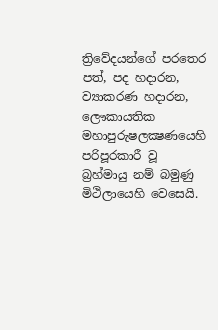ත්‍රිවේදයන්ගේ පරතෙර පත්, පද හදාරන, ව්‍යාකරණ හදාරන, ලෞකායතික මහාපුරුෂලක්‍ෂණයෙහි පරිපූරකාරී වූ බ්‍රහ්මායු නම් බමුණු මිථිලායෙහි වෙසෙයි.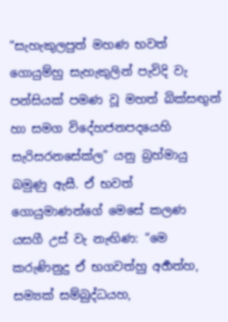“සැහැකුලපුත් මහණ භවත් ගොයුම්හු සැහැකුලින් පැවිදි වැ පන්සියක් පමණ වූ මහත් බික්සඟුන් හා සමග විදේහජනපදයෙහි සැරිසරනසේක්ල” යනු බ්‍රහ්මායු බමුණු ඇසී. ඒ භවත් ගොයුමාණන්ගේ මෙසේ කලණ යසගී උස් වැ නැඟිණ: “මෙ කරුණිනුදු ඒ භගවත්හු අර්‍හත්හ, සම්‍යක් සම්බුද්ධයහ,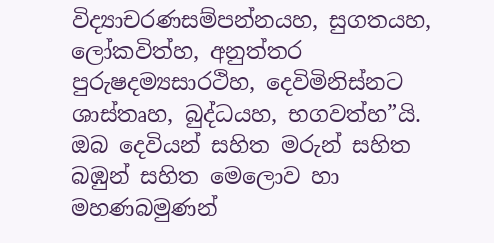විද්‍යාචරණසම්පන්නයහ, සුගතයහ, ලෝකවිත්හ, අනුත්තර පුරුෂදම්‍යසාරථිහ, දෙවිමිනිස්නට ශාස්තෘහ, බුද්ධයහ, භගවත්හ”යි. ඔබ දෙවියන් සහිත මරුන් සහිත බඹුන් සහිත මෙලොව හා මහණබමුණන්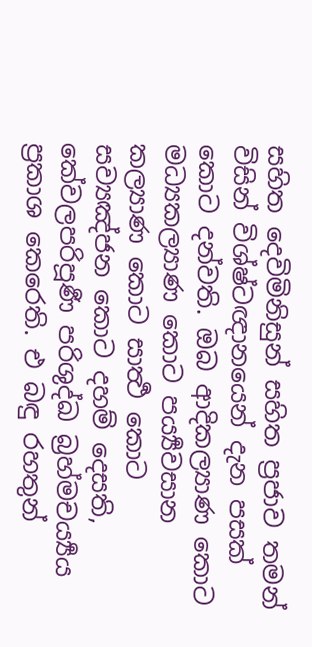සහිත දෙවිමිනිසුන් සහිත ප්‍රජාව තමන් විසින් විශ්ෂ්ටඥානයෙන් දැන පසක් කොට දන්වති. ඔබ ආදිකල්‍යාණ කොට මධ්‍යකල්‍යාණ කොට පර්‍ය්‍යවසාන කල්‍යාණ කොට සාර්‍ත්‍ථ කොට සව්‍යඤ්ජන කොට දහම් දෙසති, කේවලපරිපූර්‍ණ පරිශුද්ඛ බ්‍රහ්මචර්‍ය්‍යය ප්‍රකාශ කෙරෙති. එ බඳු රහතුන්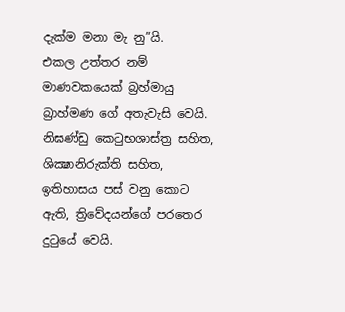දැක්ම මනා මැ නු”යි.
එකල උත්තර නම් මාණවකයෙක් බ්‍රහ්මායු බ්‍රාහ්මණ ගේ අතැවැසි වෙයි. නිඝණ්ඩු කෙටුභශාස්ත්‍ර සහිත, ශික්‍ෂානිරුක්ති සහිත, ඉතිහාසය පස් වනු කොට ඇති, ත්‍රිවේදයන්ගේ පරතෙර දුටුයේ වෙයි.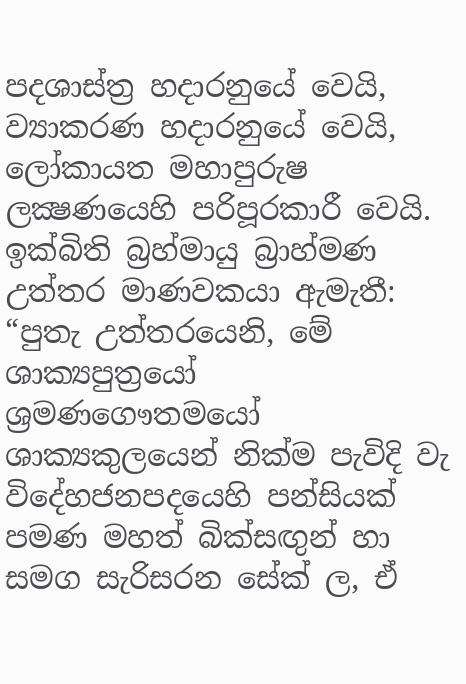පදශාස්ත්‍ර හදාරනුයේ වෙයි, ව්‍යාකරණ හදාරනුයේ වෙයි, ලෝකායත මහාපුරුෂ ලක්‍ෂණයෙහි පරිපූරකාරී වෙයි. ඉක්බිති බ්‍රහ්මායු බ්‍රාහ්මණ උත්තර මාණවකයා ඇමැතී: “පුතැ උත්තරයෙනි, මේ ශාක්‍යපුත්‍රයෝ ශ්‍රමණගෞතමයෝ ශාක්‍යකුලයෙන් නික්ම පැවිදි වැ විදේහජනපදයෙහි පන්සියක් පමණ මහත් බික්සඟුන් හා සමග සැරිසරන සේක් ල, ඒ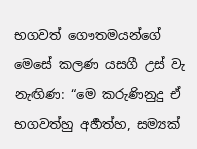භගවත් ගෞතමයන්ගේ මෙසේ කලණ යසගී උස් වැ නැඟිණ: “මෙ කරුණිනුදු ඒ භගවත්හු අර්‍හත්හ, සම්‍යක්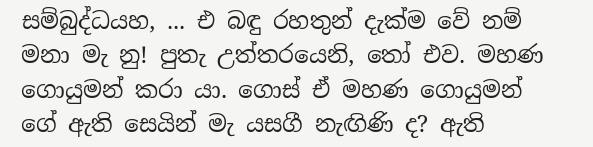සම්බුද්ධයහ, ... එ බඳු රහතුන් දැක්ම වේ නම් මනා මැ නු! පුතැ උත්තරයෙනි, තෝ එව. මහණ ගොයුමන් කරා යා. ගොස් ඒ මහණ ගොයුමන් ගේ ඇති සෙයින් මැ යසගී නැඟිණි ද? ඇති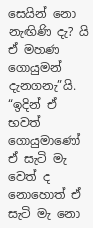සෙයින් නො නැඟිණි දැ? යි ඒ මහණ ගොයුමන් දැනගනැ”යි. “ඉදින් ඒ භවත් ගොයුමාණෝ ඒ සැටි මැ වෙත් ද නොහොත් ඒ සැටි මැ නො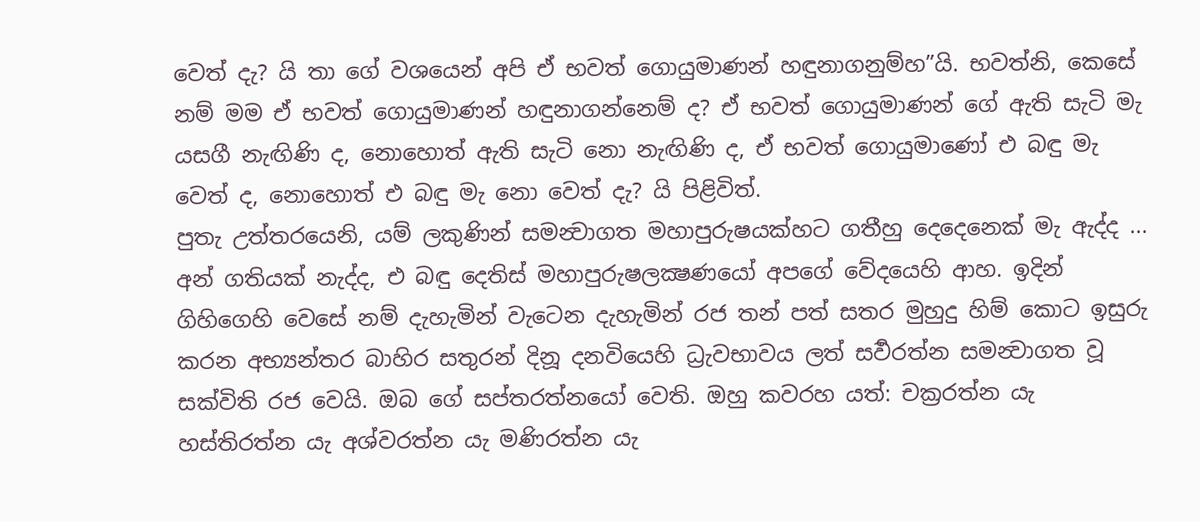වෙත් දැ? යි තා ගේ වශයෙන් අපි ඒ භවත් ගොයුමාණන් හඳුනාගනුම්හ”යි. භවත්නි, කෙසේ නම් මම ඒ භවත් ගොයුමාණන් හඳුනාගන්නෙම් ද? ඒ භවත් ගොයුමාණන් ගේ ඇති සැටි මැ යසගී නැඟිණි ද, නොහොත් ඇති සැටි නො නැඟිණි ද, ඒ භවත් ගොයුමාණෝ එ බඳු මැ වෙත් ද, නොහොත් එ බඳු මැ නො වෙත් දැ? යි පිළිවිත්.
පුතැ උත්තරයෙනි, යම් ලකුණින් සමන්‍වාගත මහාපුරුෂයක්හට ගතීහු දෙදෙනෙක් මැ ඇද්ද ... අන් ගතියක් නැද්ද, එ බඳු දෙතිස් මහාපුරුෂලක්‍ෂණයෝ අපගේ වේදයෙහි ආහ. ඉදින් ගිහිගෙහි වෙසේ නම් දැහැමින් වැටෙන දැහැමින් රජ තන් පත් සතර මුහුදු හිම් කොට ඉසුරු කරන අභ්‍යන්තර බාහිර සතුරන් දිනූ දනවියෙහි ධ්‍රැවභාවය ලත් සර්‍වරත්න සමන්‍වාගත වූ සක්විති රජ වෙයි. ඔබ ගේ සප්තරත්නයෝ වෙති. ඔහු කවරහ යත්: චක්‍රරත්න යැ හස්තිරත්න යැ අශ්වරත්න යැ මණිරත්න යැ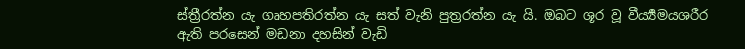ස්ත්‍රීරත්න යැ ගෘහපතිරත්න යැ සත් වැනි පුත්‍රරත්න යැ යි. ඔබට ශූර වූ වීර්‍ය්‍යමයශරීර ඇති පරසෙන් මඩනා දහසින් වැඩි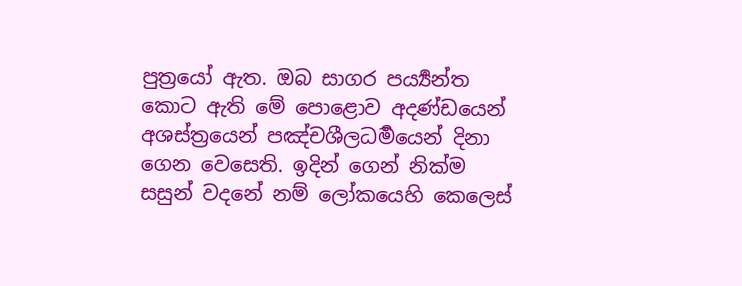පුත්‍රයෝ ඇත. ඔබ සාගර පර්‍ය්‍යන්ත කොට ඇති මේ පොළොව අදණ්ඩයෙන් අශස්ත්‍රයෙන් පඤ්චශීලධර්‍මයෙන් දිනා ගෙන වෙසෙති. ඉදින් ගෙන් නික්ම සසුන් වදනේ නම් ලෝකයෙහි කෙලෙස්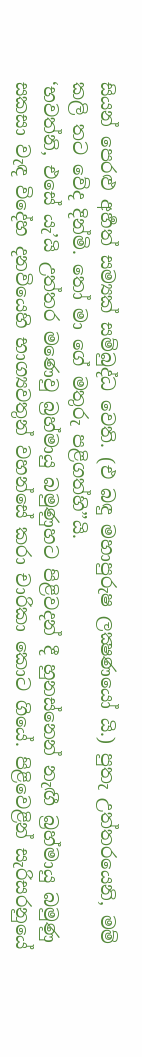සියන් පෙරළු අර්‍හත් සම්‍යක් සම්බුද්ධ වෙති. (එ බඳු මහාපුරුෂ ලක්‍ෂණයෝ යි.) පුතැ උත්තරයෙනි, මම් කලි තට වේද දින්මි. තෝ මා ගේ මතුරු පළිගත්හි”යි.
‘භවත්නි, එසේ යැ’යි උත්තර මණෙවු බ්‍රහ්මායු බමුණුහට පිළිවදන් දී හුනස්නෙන් නැඟී බ්‍රහ්මායු බමුණු සකසා වැඳ විදේහ දනවියෙහි භාග්‍යවතුන් වහන්සේ කරා චාරිකා කොට ගියේ. පිළිවෙළින් සැරිසරනුයේ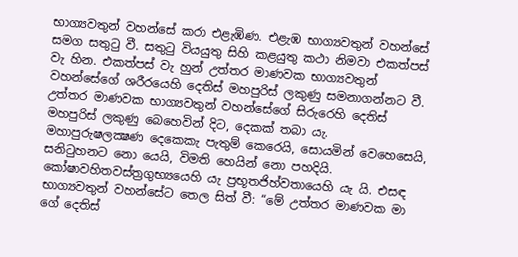භාග්‍යවතුන් වහන්සේ කරා එළැඹිණ. එළැඹ භාග්‍යවතුන් වහන්සේ සමග සතුටු වී. සතුටු වියයුතු සිහි කළයුතු කථා නිමවා එකත්පස් වැ හින. එකත්පස් වැ හුන් උත්තර මාණවක භාග්‍යවතුන් වහන්සේගේ ශරීරයෙහි දෙතිස් මහපුරිස් ලකුණු සමනාගන්නට වී. උත්තර මාණවක භාග්‍යවතුන් වහන්සේගේ සිරුරෙහි දෙතිස් මහපුරිස් ලකුණු බෙහෙවින් දිට, දෙකක් තබා යැ. මහාපුරුෂලක්‍ෂණ දෙකෙකැ පැතුම් කෙරෙයි, සොයමින් වෙහෙසෙයි, සනිටුහනට නො යෙයි, විමති හෙයින් නො පහදියි. කෝෂාවහිතවස්ත්‍රගුභ්‍යයෙහි යැ ප්‍රභූතජිහ්වතායෙහි යැ යි. එසඳ භාග්‍යවතුන් වහන්සේට තෙල සිත් වී: “මේ උත්තර මාණවක මා ගේ දෙතිස්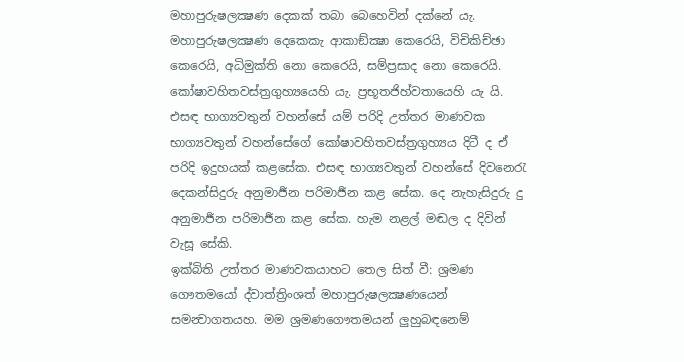මහාපුරුෂලක්‍ෂණ දෙකක් තබා බෙහෙවින් දක්නේ යැ. මහාපුරුෂලක්‍ෂණ දෙකෙකැ ආකාඞ්ක්‍ෂා කෙරෙයි, විචිකිච්ඡා කෙරෙයි, අධිමුක්ති නො කෙරෙයි, සම්ප්‍රසාද නො කෙරෙයි. කෝෂාවහිතවස්ත්‍රගුහ්‍යයෙහි යැ. ප්‍රභූතජිහ්වතායෙහි යැ යි.
එසඳ භාග්‍යවතුන් වහන්සේ යම් පරිදි උත්තර මාණවක භාග්‍යවතුන් වහන්සේගේ කෝෂාවහිතවස්ත්‍රගුහ්‍යය දිටී ද ඒ පරිදි ඉදුහයක් කළසේක. එසඳ භාග්‍යවතුන් වහන්සේ දිවනෙරැ දෙකන්සිදුරු අනුමාර්‍ජන පරිමාර්‍ජන කළ සේක. දෙ නැහැසිදුරු දු අනුමාර්‍ජන පරිමාර්‍ජන කළ සේක. හැම නළල් මඬල ද දිවින් වැසූ සේකි.
ඉක්බිති උත්තර මාණවකයාහට තෙල සිත් වී: ශ්‍රමණ ගෞතමයෝ ද්වාත්ත්‍රිංශත් මහාපුරුෂලක්‍ෂණයෙන් සමන්‍වාගතයහ. මම ශ්‍රමණගෞතමයන් ලුහුබඳනෙම්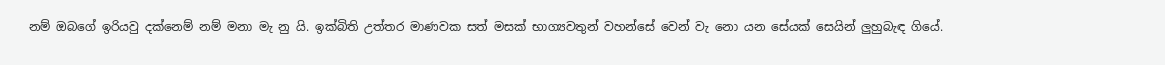නම් ඔබගේ ඉරියවු දක්නෙම් නම් මනා මැ නු යි. ඉක්බිති උත්තර මාණවක සත් මසක් භාග්‍යවතුන් වහන්සේ වෙන් වැ නො යන සේයක් සෙයින් ලුහුබැඳ ගියේ.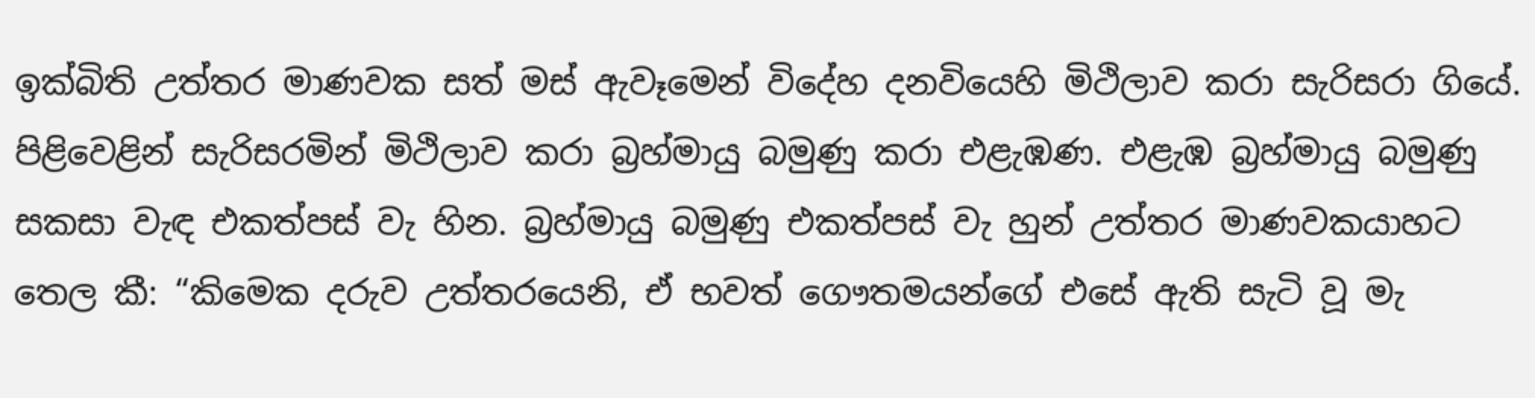ඉක්බිති උත්තර මාණවක සත් මස් ඇවෑමෙන් විදේහ දනවියෙහි මිථිලාව කරා සැරිසරා ගියේ. පිළිවෙළින් සැරිසරමින් මිථිලාව කරා බ්‍රහ්මායු බමුණු කරා එළැඹණ. එළැඹ බ්‍රහ්මායු බමුණු සකසා වැඳ එකත්පස් වැ හින. බ්‍රහ්මායු බමුණු එකත්පස් වැ හුන් උත්තර මාණවකයාහට තෙල කී: “කිමෙක දරුව උත්තරයෙනි, ඒ භවත් ගෞතමයන්ගේ එසේ ඇති සැටි වූ මැ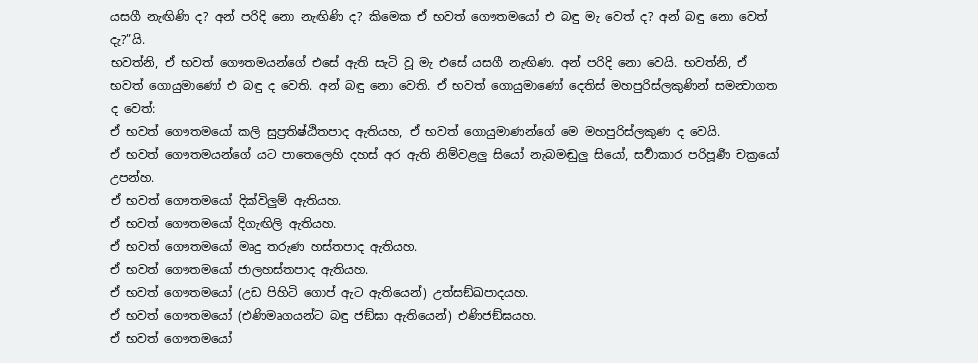යසගී නැඟිණි ද? අන් පරිදි නො නැඟිණි ද? කිමෙක ඒ භවත් ගෞතමයෝ එ බඳු මැ වෙත් ද? අන් බඳු නො වෙත් දැ?”යි.
භවත්නි, ඒ භවත් ගෞතමයන්ගේ එසේ ඇති සැටි වූ මැ එසේ යසගී නැඟිණ. අන් පරිදි නො වෙයි. භවත්නි, ඒ භවත් ගොයුමාණෝ එ බඳු ද වෙති. අන් බඳු නො වෙති. ඒ භවත් ගොයුමාණෝ දෙතිස් මහපුරිස්ලකුණින් සමන්‍වාගත ද වෙත්:
ඒ භවත් ගෞතමයෝ කලි සුප්‍රතිෂ්ඨිතපාද ඇතියහ, ඒ භවත් ගොයුමාණන්ගේ මෙ මහපුරිස්ලකුණ ද වෙයි.
ඒ භවත් ගෞතමයන්ගේ යට පාතෙලෙහි දහස් අර ඇති නිම්වළලු සියෝ නැබමඬුලු සියෝ, සර්‍වාකාර පරිපූර්‍ණ චක්‍රයෝ උපන්හ.
ඒ භවත් ගෞතමයෝ දික්විලුම් ඇතියහ.
ඒ භවත් ගෞතමයෝ දිගැඟිලි ඇතියහ.
ඒ භවත් ගෞතමයෝ මෘදු තරුණ හස්තපාද ඇතියහ.
ඒ භවත් ගෞතමයෝ ජාලහස්තපාද ඇතියහ.
ඒ භවත් ගෞතමයෝ (උඩ පිහිටි ගොප් ඇට ඇතියෙන්) උත්සඞ්ඛපාදයහ.
ඒ භවත් ගෞතමයෝ (එණිමෘගයන්ට බඳු ජඞ්ඝා ඇතියෙන්) එණිජඞ්ඝයහ.
ඒ භවත් ගෞතමයෝ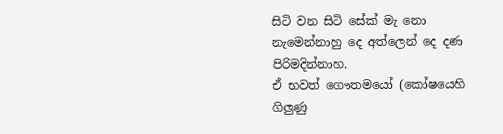සිටි වන සිටි සේක් මැ නො නැමෙන්නාහු දෙ අත්ලෙන් දෙ දණ පිරිමදින්නාහ.
ඒ භවත් ගෞතමයෝ (කෝෂයෙහි ගිලුණු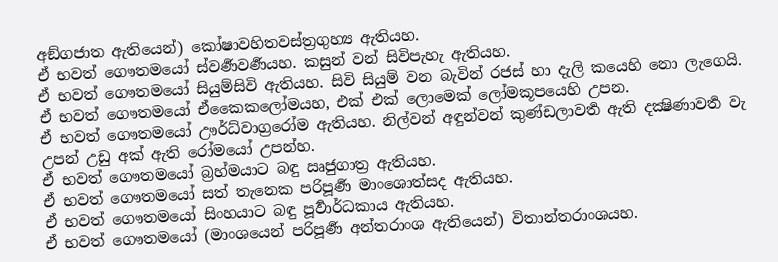අඞ්ගජාත ඇතියෙන්) කෝෂාවහිතවස්ත්‍රගුහ්‍ය ඇතියහ.
ඒ භවත් ගෞතමයෝ ස්වර්‍ණවර්‍ණයහ. කසුන් වන් සිවිපැහැ ඇතියහ.
ඒ භවත් ගෞතමයෝ සියුම්සිවි ඇතියහ. සිවි සියුම් වන බැවින් රජස් හා දැලි කයෙහි නො ලැගෙයි.
ඒ භවත් ගෞතමයෝ ඒකෛකලෝමයහ, එක් එක් ලොමෙක් ලෝමකූපයෙහි උපන.
ඒ භවත් ගෞතමයෝ ඌර්ධ්වාග්‍රරෝම ඇතියහ. නිල්වන් අඳුන්වන් කුණ්ඩලාවර්‍ත ඇති දක්‍ෂිණාවර්‍ත වැ උපන් උඩු අක් ඇති රෝමයෝ උපන්හ.
ඒ භවත් ගෞතමයෝ බ්‍රහ්මයාට බඳු ඍජුගාත්‍ර ඇතියහ.
ඒ භවත් ගෞතමයෝ සත් තැනෙක පරිපූර්‍ණ මාංශොත්සද ඇතියහ.
ඒ භවත් ගෞතමයෝ සිංහයාට බඳු පූර්‍වාර්ධකාය ඇතියහ.
ඒ භවත් ගෞතමයෝ (මාංශයෙන් පරිපූර්‍ණ අන්තරාංශ ඇතියෙන්) විතාන්තරාංශයහ.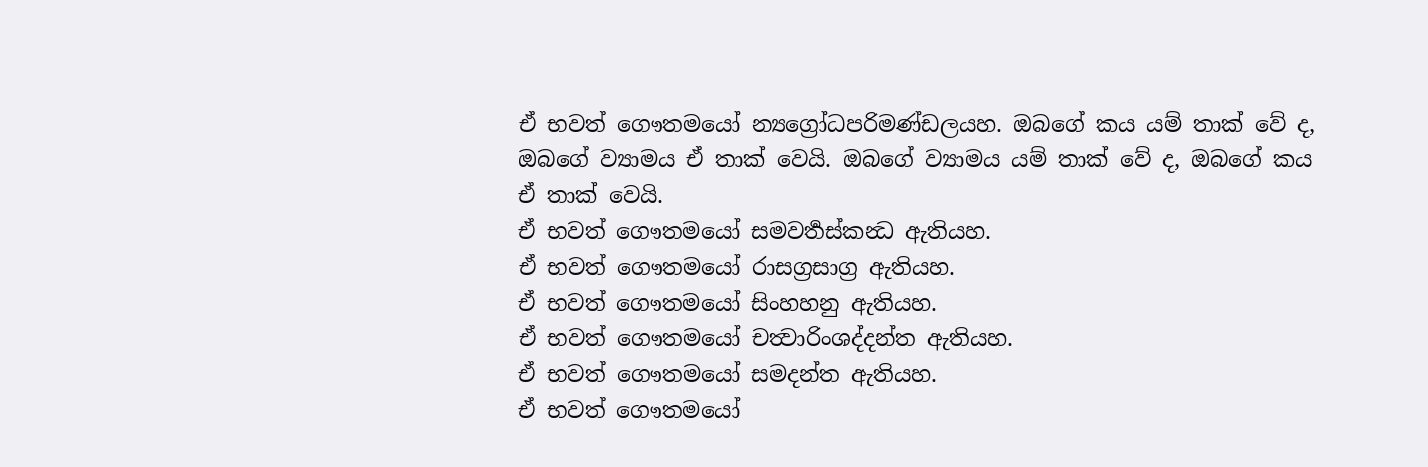ඒ භවත් ගෞතමයෝ න්‍යග්‍රෝධපරිමණ්ඩලයහ. ඔබගේ කය යම් තාක් වේ ද, ඔබගේ ව්‍යාමය ඒ තාක් වෙයි. ඔබගේ ව්‍යාමය යම් තාක් වේ ද, ඔබගේ කය ඒ තාක් වෙයි.
ඒ භවත් ගෞතමයෝ සමවර්‍තස්කන්‍ධ ඇතියහ.
ඒ භවත් ගෞතමයෝ රාසග්‍රසාග්‍ර ඇතියහ.
ඒ භවත් ගෞතමයෝ සිංහහනු ඇතියහ.
ඒ භවත් ගෞතමයෝ චත්‍වාරිංශද්දන්ත ඇතියහ.
ඒ භවත් ගෞතමයෝ සමදන්ත ඇතියහ.
ඒ භවත් ගෞතමයෝ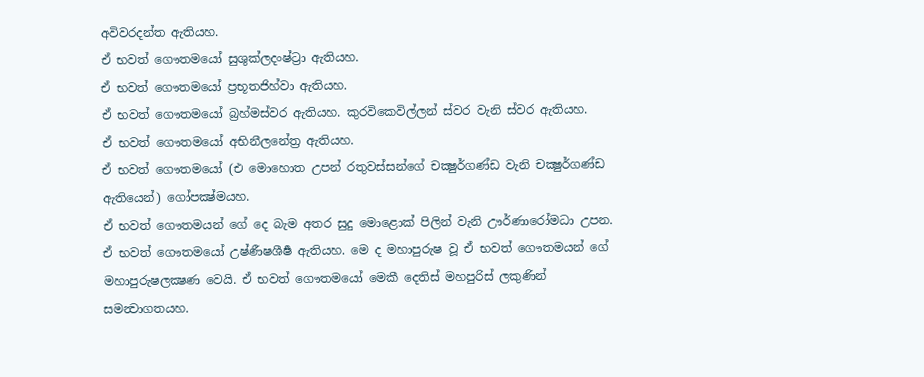අවිවරදන්ත ඇතියහ.
ඒ භවත් ගෞතමයෝ සුශුක්ලදංෂ්ට්‍රා ඇතියහ.
ඒ භවත් ගෞතමයෝ ප්‍රභූතජිහ්වා ඇතියහ.
ඒ භවත් ගෞතමයෝ බ්‍රහ්මස්වර ඇතියහ. කුරවිකෙවිල්ලන් ස්වර වැනි ස්වර ඇතියහ.
ඒ භවත් ගෞතමයෝ අභිනීලනේත්‍ර ඇතියහ.
ඒ භවත් ගෞතමයෝ (එ මොහොත උපන් රතුවස්සන්ගේ චක්‍ෂුර්ගණ්ඩ වැනි චක්‍ෂුර්ගණ්ඩ ඇතියෙන්) ගෝපක්‍ෂ්මයහ.
ඒ භවත් ගෞතමයන් ගේ දෙ බැම අතර සුදු මොළොක් පිලින් වැනි ඌර්ණාරෝමධා උපන.
ඒ භවත් ගෞතමයෝ උෂ්ණීෂශීර්‍ෂ ඇතියහ. මෙ ද මහාපුරුෂ වූ ඒ භවත් ගෞතමයන් ගේ මහාපුරුෂලක්‍ෂණ වෙයි. ඒ භවත් ගෞතමයෝ මෙකී දෙතිස් මහපුරිස් ලකුණින් සමන්‍වාගතයහ.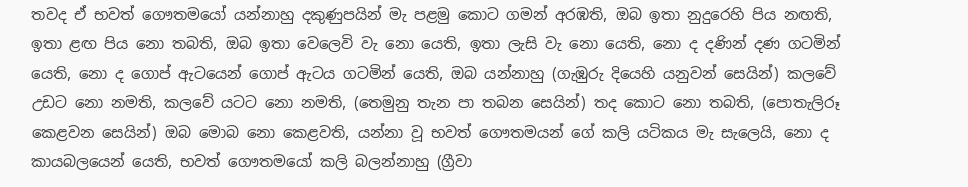තවද ඒ භවත් ගෞතමයෝ යන්නාහු දකුණුපයින් මැ පළමු කොට ගමන් අරඹති, ඔබ ඉතා නුදුරෙහි පිය නඟති, ඉතා ළඟ පිය නො තබති, ඔබ ඉතා වෙලෙවි වැ නො යෙති, ඉතා ලැසි වැ නො යෙති, නො ද දණින් දණ ගටමින් යෙති, නො ද ගොප් ඇටයෙන් ගොප් ඇටය ගටමින් යෙති, ඔබ යන්නාහු (ගැඹුරු දියෙහි යනුවන් සෙයින්) කලවේ උඩට නො නමති, කලවේ යටට නො නමති, (තෙමුනු තැන පා තබන සෙයින්) තද කොට නො තබති, (පොතැලිරූ කෙළවන සෙයින්) ඔබ මොබ නො කෙළවති, යන්නා වූ භවත් ගෞතමයන් ගේ කලි යටිකය මැ සැලෙයි, නො ද කායබලයෙන් යෙති, භවත් ගෞතමයෝ කලි බලන්නාහු (ග්‍රීවා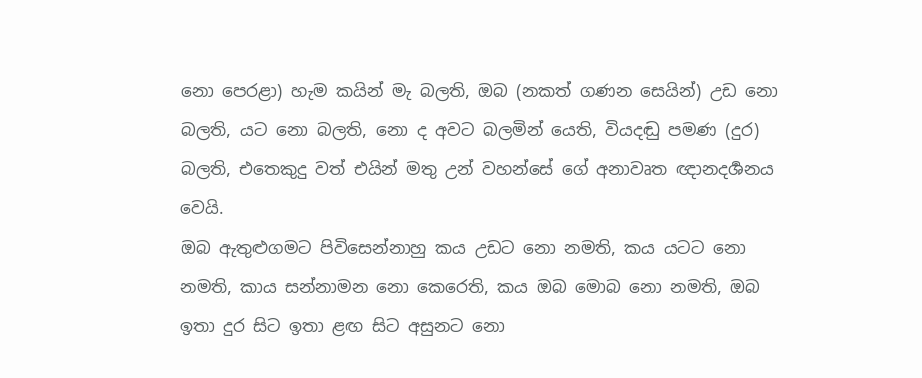නො පෙරළා) හැම කයින් මැ බලති, ඔබ (නකත් ගණන සෙයින්) උඩ නො බලති, යට නො බලති, නො ද අවට බලමින් යෙති, වියදඬු පමණ (දුර) බලති, එතෙකුදු වත් එයින් මතු උන් වහන්සේ ගේ අනාවෘත ඥානදර්‍ශනය වෙයි.
ඔබ ඇතුළුගමට පිවිසෙන්නාහු කය උඩට නො නමති, කය යටට නො නමති, කාය සන්නාමන නො කෙරෙති, කය ඔබ මොබ නො නමති, ඔබ ඉතා දුර සිට ඉතා ළඟ සිට අසුනට නො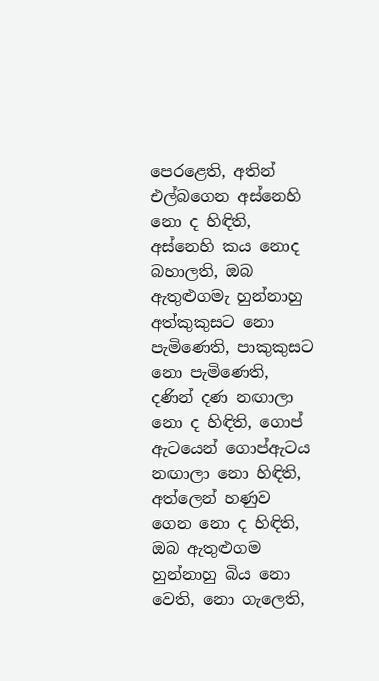පෙරළෙති, අතින් එල්බගෙන අස්නෙහි නො ද හිඳිති, අස්නෙහි කය නොද බහාලති, ඔබ ඇතුළුගමැ හුන්නාහු අත්කුකුසට නො පැමිණෙති, පාකුකුසට නො පැමිණෙති, දණින් දණ නඟාලා නො ද හිඳිති, ගොප් ඇටයෙන් ගොප්ඇටය නඟාලා නො හිඳිති, අත්ලෙන් හණුව ගෙන නො ද හිඳිති, ඔබ ඇතුළුගම හුන්නාහු බිය නො වෙති, නො ගැලෙති,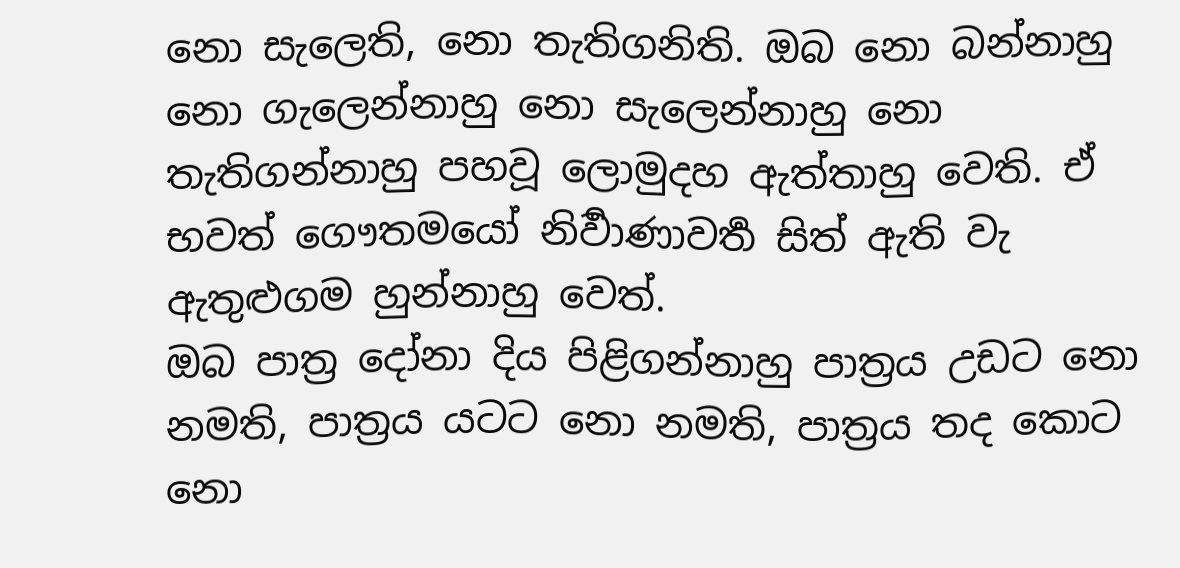නො සැලෙති, නො තැතිගනිති. ඔබ නො බන්නාහු නො ගැලෙන්නාහු නො සැලෙන්නාහු නො තැතිගන්නාහු පහවූ ලොමුදහ ඇත්තාහු වෙති. ඒ භවත් ගෞතමයෝ නිර්‍වාණාවර්‍ත සිත් ඇති වැ ඇතුළුගම හුන්නාහු වෙත්.
ඔබ පාත්‍ර දෝනා දිය පිළිගන්නාහු පාත්‍රය උඩට නො නමති, පාත්‍රය යටට නො නමති, පාත්‍රය තද කොට නො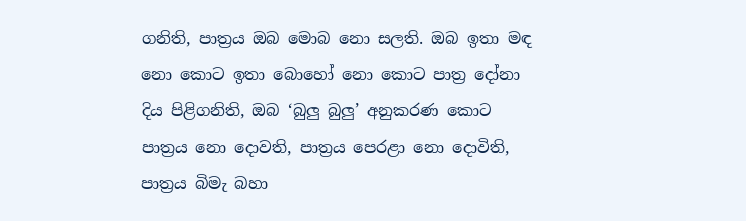ගනිති, පාත්‍රය ඔබ මොබ නො සලති. ඔබ ඉතා මඳ නො කොට ඉතා බොහෝ නො කොට පාත්‍ර දෝනා දිය පිළිගනිති, ඔබ ‘බුලු බුලු’ අනුකරණ කොට පාත්‍රය නො දොවති, පාත්‍රය පෙරළා නො දොවිති, පාත්‍රය බිමැ බහා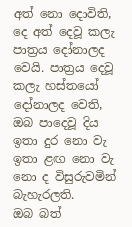අත් නො දොවිති, දෙ අත් දෙවූ කලැ පාත්‍රය දෝනාලද වෙයි. පාත්‍රය දෙවූ කලැ හස්තයෝ දෝනාලද වෙති, ඔබ පාදෙවූ දිය ඉතා දුර නො වැ ඉතා ළඟ නො වැ නො ද විසුරුවමින් බැහැරලති.
ඔබ බත්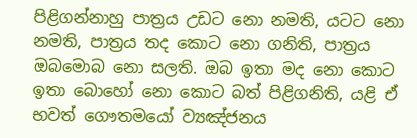පිළිගන්නාහු පාත්‍රය උඩට නො නමති, යටට නො නමති, පාත්‍රය තද කොට නො ගනිති, පාත්‍රය ඔබමොබ නො සලති. ඔබ ඉතා මද නො කොට ඉතා බොහෝ නො කොට බත් පිළිගනිති, යළි ඒ භවත් ගෞතමයෝ ව්‍යඤ්ජනය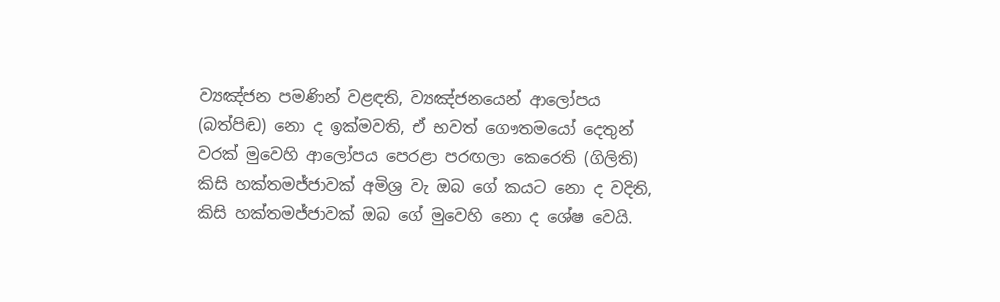ව්‍යඤ්ජන පමණින් වළඳති, ව්‍යඤ්ජනයෙන් ආලෝපය (බත්පිඬ) නො ද ඉක්මවති, ඒ භවත් ගෞතමයෝ දෙතුන් වරක් මුවෙහි ආලෝපය පෙරළා පරඟලා කෙරෙති (ගිලිති) කිසි හක්තමජ්ජාවක් අමිශ්‍ර වැ ඔබ ගේ කයට නො ද වදිති, කිසි හක්තමජ්ජාවක් ඔබ ගේ මුවෙහි නො ද ශේෂ වෙයි.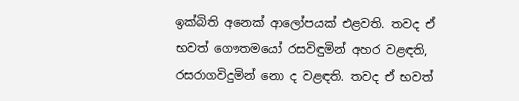ඉක්බිති අනෙක් ආලෝපයක් එළවති. තවද ඒ භවත් ගෞතමයෝ රසවිඳුමින් අහර වළඳති, රසරාගවිදුමින් නො ද වළඳති. තවද ඒ භවත්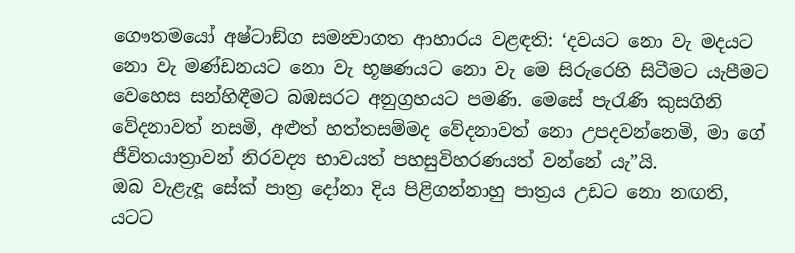ගෞතමයෝ අෂ්ටාඞ්ග සමන්‍වාගත ආහාරය වළඳති: ‘දවයට නො වැ මදයට නො වැ මණ්ඩනයට නො වැ භූෂණයට නො වැ මෙ සිරුරෙහි සිටීමට යැපීමට වෙහෙස සන්හිඳීමට බඹසරට අනුග්‍රහයට පමණි. මෙසේ පැරැණි කුසගිනි වේදනාවත් නසමි, අළුත් හත්තසම්මද වේදනාවත් නො උපදවන්නෙමි, මා ගේ ජීවිතයාත්‍රාවන් නිරවද්‍ය භාවයත් පහසුවිහරණයත් වන්නේ යැ”යි.
ඔබ වැළැඳූ සේක් පාත්‍ර දෝනා දිය පිළිගන්නාහු පාත්‍රය උඩට නො නඟති, යටට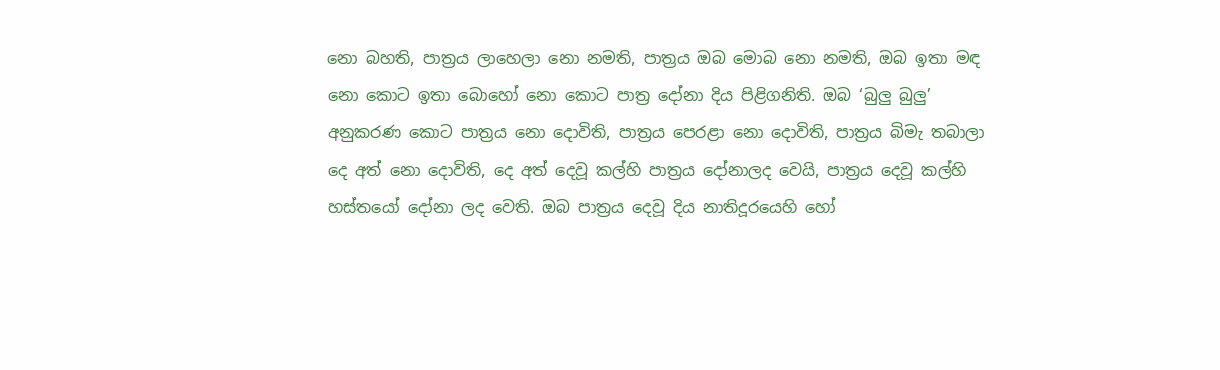නො බහති, පාත්‍රය ලාහෙලා නො නමති, පාත්‍රය ඔබ මොබ නො නමති, ඔබ ඉතා මඳ නො කොට ඉතා බොහෝ නො කොට පාත්‍ර දෝනා දිය පිළිගනිති. ඔබ ‘බුලු බුලු’ අනුකරණ කොට පාත්‍රය නො දොවිති, පාත්‍රය පෙරළා නො දොවිති, පාත්‍රය බිමැ තබාලා දෙ අත් නො දොවිති, දෙ අත් දෙවූ කල්හි පාත්‍රය දෝනාලද වෙයි, පාත්‍රය දෙවූ කල්හි හස්තයෝ දෝනා ලද වෙති. ඔබ පාත්‍රය දෙවූ දිය නාතිදූරයෙහි හෝ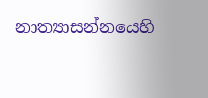නාත්‍යාසන්නයෙහි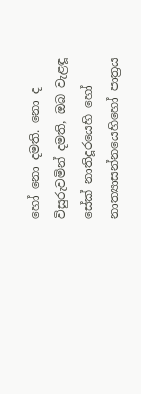හෝ නො දමති. නො ද විසුරුවමින් දමති, ඔබ වැළඳූ සේක් නාතිදූරයෙහි හෝ නාත්‍යාසන්නයෙහිහෝ පාත්‍රය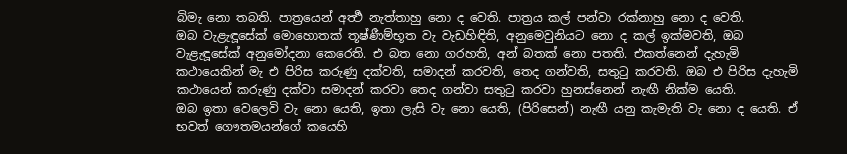බිමැ නො තබති. පාත්‍රයෙන් අර්‍ත්‍ථ නැත්තාහු නො ද වෙති. පාත්‍රය කල් පන්වා රක්නාහු නො ද වෙති.
ඔබ වැළැඳූසේක් මොහොතක් තූෂ්ණීම්භූත වැ වැඩහිඳිති, අනුමෙවුනියට නො ද කල් ඉක්මවති, ඔබ වැළැඳූසේක් අනුමෝදනා කෙරෙති. එ බත නො ගරහති, අන් බතක් නො පතති. එකත්නෙන් දැහැමි කථායෙකින් මැ එ පිරිස කරුණු දක්වති, සමාදන් කරවති, තෙද ගන්වති, සතුටු කරවති. ඔබ එ පිරිස දැහැමි කථායෙන් කරුණු දක්වා සමාදන් කරවා තෙද ගන්වා සතුටු කරවා හුනස්නෙන් නැඟී නික්ම යෙති.
ඔබ ඉතා වෙලෙවි වැ නො යෙති, ඉතා ලැසි වැ නො යෙති, (පිරිසෙන්) නැඟී යනු කැමැති වැ නො ද යෙති. ඒ භවත් ගෞතමයන්ගේ කයෙහි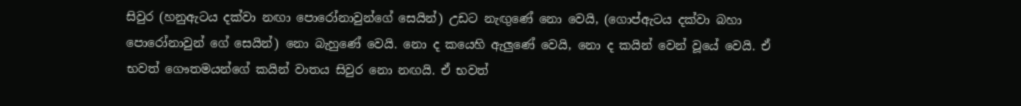සිවුර (හනුඇටය දක්වා නඟා පොරෝනාවුන්ගේ සෙයින්) උඩට නැඟුණේ නො වෙයි, (ගොප්ඇටය දක්වා බහා පොරෝනාවුන් ගේ සෙයින්) නො බැහුණේ වෙයි. නො ද කයෙහි ඇලුණේ වෙයි, නො ද කයින් වෙන් වූයේ වෙයි. ඒ භවත් ගෞතමයන්ගේ කයින් වාතය සිවුර නො නඟයි. ඒ භවත්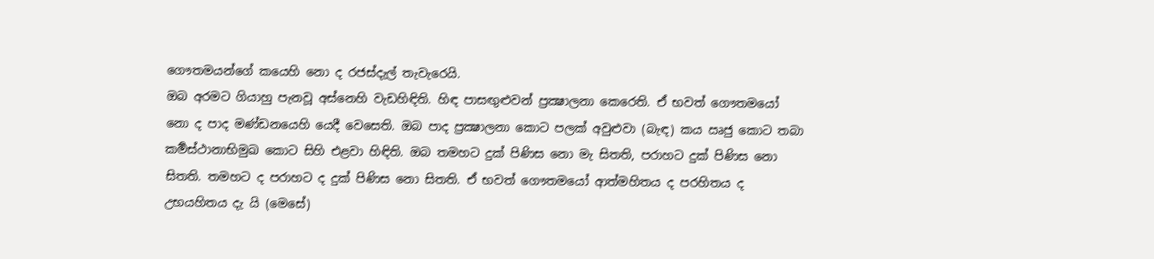ගෞතමයන්ගේ කයෙහි නො ද රජස්දැල් තැවැරෙයි.
ඔබ අරමට ගියාහු පැනවූ අස්නෙහි වැඩහිඳිති. හිඳ පාසඟුළුවන් ප්‍රක්‍ෂාලනා කෙරෙති. ඒ භවත් ගෞතමයෝ නො ද පාද මණ්ඩනයෙහි යෙදී වෙසෙති. ඔබ පාද ප්‍රක්‍ෂාලනා කොට පලක් අවුළුවා (බැඳ) කය ඍජු කොට තබා කර්‍මස්ථානාභිමුඛ කොට සිහි එළවා හිඳිති. ඔබ තමහට දුක් පිණිස නො මැ සිතති, පරාහට දුක් පිණිස නො සිතති. තමහට ද පරාහට ද දුක් පිණිස නො සිතති. ඒ භවත් ගෞතමයෝ ආත්මහිතය ද පරහිතය ද උභයහිතය දැ යි (මෙසේ)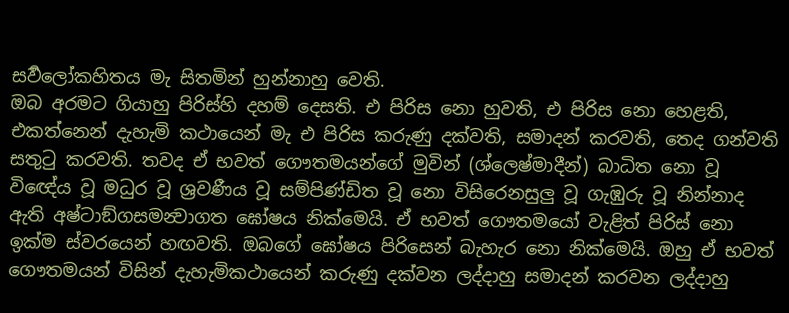සර්‍වලෝකහිතය මැ සිතමින් හුන්නාහු වෙති.
ඔබ අරමට ගියාහු පිරිස්හි දහම් දෙසති. එ පිරිස නො හුවති, එ පිරිස නො හෙළති, එකත්නෙන් දැහැමි කථායෙන් මැ එ පිරිස කරුණු දක්වති, සමාදන් කරවති, තෙද ගන්වති සතුටු කරවති. තවද ඒ භවත් ගෞතමයන්ගේ මුවින් (ශ්ලෙෂ්මාදීන්) බාධිත නො වූ විඥේය වූ මධුර වූ ශ්‍රවණීය වූ සම්පිණ්ඩිත වූ නො විසිරෙනසුලු වූ ගැඹුරු වූ නින්නාද ඇති අෂ්ටාඞ්ගසමන්‍වාගත ඝෝෂය නික්මෙයි. ඒ භවත් ගෞතමයෝ වැළිත් පිරිස් නො ඉක්ම ස්වරයෙන් හඟවති. ඔබගේ ඝෝෂය පිරිසෙන් බැහැර නො නික්මෙයි. ඔහු ඒ භවත් ගෞතමයන් විසින් දැහැමිකථායෙන් කරුණු දක්වන ලද්දාහු සමාදන් කරවන ලද්දාහු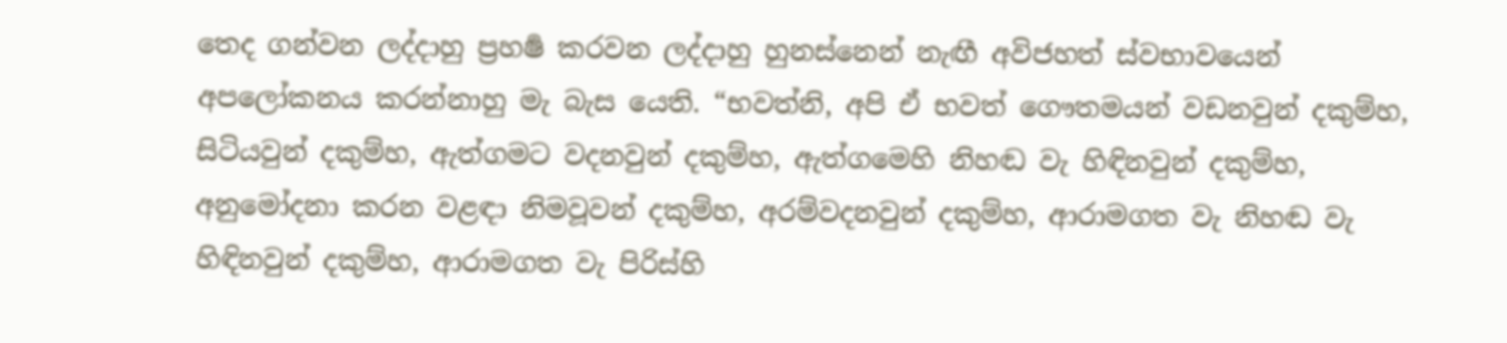තෙද ගන්වන ලද්දාහු ප්‍රහර්‍ෂ කරවන ලද්දාහු හුනස්නෙන් නැඟී අවිජහත් ස්වභාවයෙන් අපලෝකනය කරන්නාහු මැ බැස යෙති. “භවත්නි, අපි ඒ භවත් ගෞතමයන් වඩනවුන් දකුම්හ, සිටියවුන් දකුම්හ, ඇත්ගමට වදනවුන් දකුම්හ, ඇත්ගමෙහි නිහඬ වැ හිඳිනවුන් දකුම්හ, අනුමෝදනා කරන වළඳා නිමවූවන් දකුම්හ, අරම්වදනවුන් දකුම්හ, ආරාමගත වැ නිහඬ වැ හිඳිනවුන් දකුම්හ, ආරාමගත වැ පිරිස්හි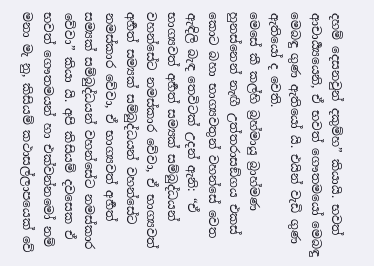දහම් දෙසනවුන් දකුම්හ” කියායි. භවත් ආචාර්‍ය්‍යයෙනි, ඒ භවත් ගෞතමයෝ මෙබඳු මෙබඳු ගුණ ඇතියෝ යි. එයින් වැඩි ගුණ ඇතියෝ ද වෙති.
මෙසේ කී කල්හි බ්‍රහ්මායු බ්‍රාහ්මණ හුනස්නෙන් නැඟී උත්තරාසඞ්ගය එකස් කොට බහා භාග්‍යවතුන් වහන්සේ වෙත ඇඳිලි බැඳ තෙවිටක් උදන් ඇනි: “ඒ භාග්‍යවත් අර්‍හත් සම්‍යක් සම්බුද්ධයන් වහන්සේට නමස්කාර වේවා, ඒ භාග්‍යවත් අර්‍හත් සම්‍යක් සම්බුද්ධයන් වහන්සේට නමස්කාර වේවා, ඒ භාග්‍යවත් අර්‍හත් සම්‍යක් සම්බුද්ධයන් වහන්සේට නමස්කාර වේවා” කියා යි. අපි කිසියම් දවසෙක ඒ භවත් ගෞතමයන් හා එක්වන්නමෝ නම් මනා මැ නු, කිසියම් කථාසල්ලාපයෙක් වේ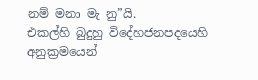නම් මනා මැ නු”යි.
එකල්හි බුදුහු විදේහජනපදයෙහි අනුක්‍රමයෙන්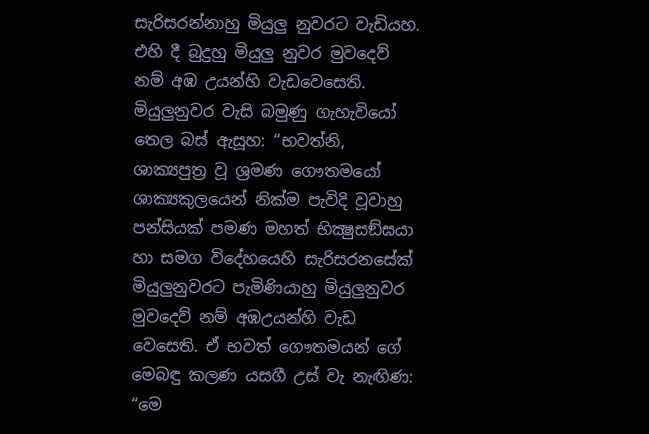සැරිසරන්නාහු මියුලු නුවරට වැඩියහ. එහි දී බුදුහු මියුලු නුවර මුවදෙව් නම් අඹ උයන්හි වැඩවෙසෙති. මියුලුනුවර වැසි බමුණු ගැහැවියෝ තෙල බස් ඇසූහ: “භවත්නි, ශාක්‍යපුත්‍ර වූ ශ්‍රමණ ගෞතමයෝ ශාක්‍යකුලයෙන් නික්ම පැවිදි වූවාහු පන්සියක් පමණ මහත් භික්‍ෂුසඞ්ඝයා හා සමග විදේහයෙහි සැරිසරනසේක් මියුලුනුවරට පැමිණියාහු මියුලුනුවර මුවදෙව් නම් අඹඋයන්හි වැඩ වෙසෙති. ඒ භවත් ගෞතමයන් ගේ මෙබඳු කලණ යසගී උස් වැ නැඟිණ: “මෙ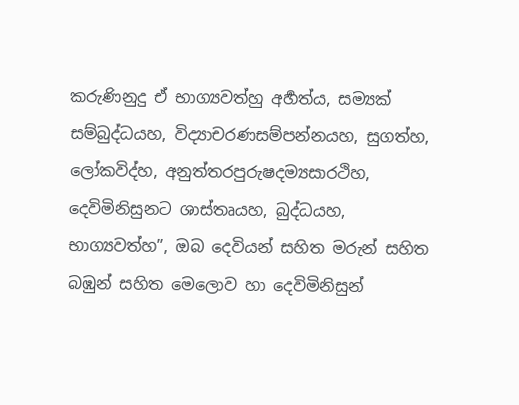කරුණිනුදු ඒ භාග්‍යවත්හු අර්‍හත්ය, සම්‍යක් සම්බුද්ධයහ, විද්‍යාචරණසම්පන්නයහ, සුගත්හ, ලෝකවිද්හ, අනුත්තරපුරුෂදම්‍යසාරථිහ, දෙවිමිනිසුනට ශාස්තෘයහ, බුද්ධයහ, භාග්‍යවත්හ”, ඔබ දෙවියන් සහිත මරුන් සහිත බඹුන් සහිත මෙලොව හා දෙවිමිනිසුන්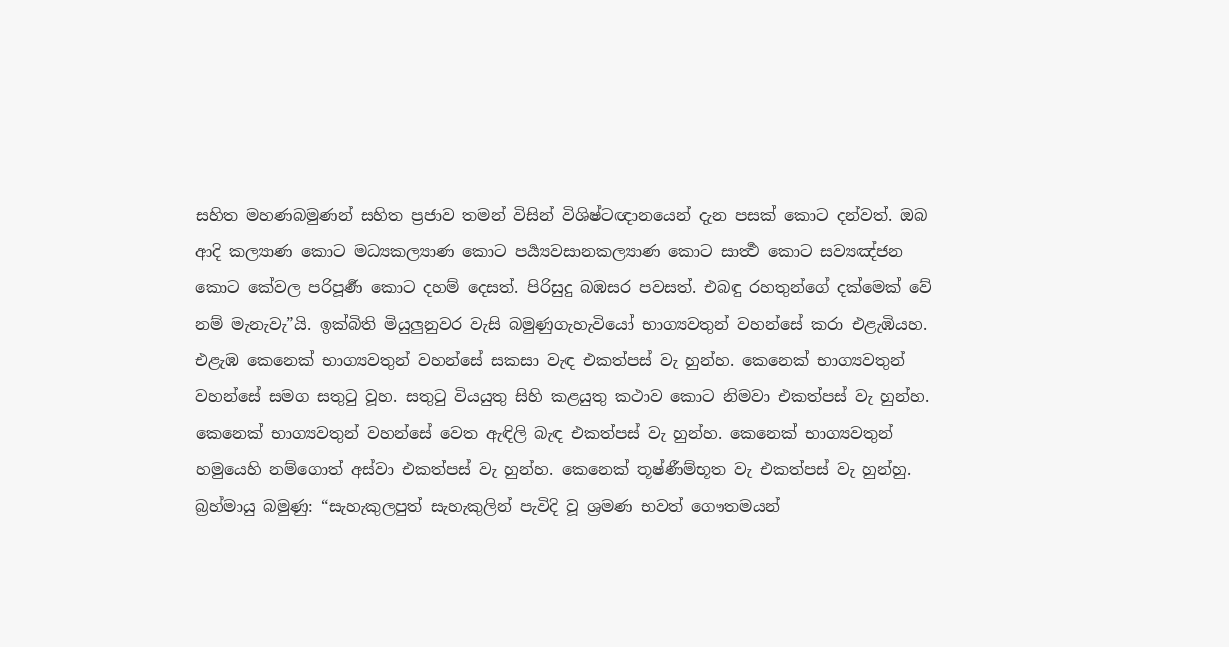සහිත මහණබමුණන් සහිත ප්‍රජාව තමන් විසින් විශිෂ්ටඥානයෙන් දැන පසක් කොට දන්වත්. ඔබ ආදි කල්‍යාණ කොට මධ්‍යකල්‍යාණ කොට පර්‍ය්‍යවසානකල්‍යාණ කොට සාර්‍ත්‍ථ කොට සව්‍යඤ්ජන කොට කේවල පරිපූර්‍ණ කොට දහම් දෙසත්. පිරිසුදු බඹසර පවසත්. එබඳු රහතුන්ගේ දක්මෙක් වේ නම් මැනැවැ”යි. ඉක්බිති මියුලුනුවර වැසි බමුණුගැහැවියෝ භාග්‍යවතුන් වහන්සේ කරා එළැඹියහ. එළැඹ කෙනෙක් භාග්‍යවතුන් වහන්සේ සකසා වැඳ එකත්පස් වැ හුන්හ. කෙනෙක් භාග්‍යවතුන් වහන්සේ සමග සතුටු වූහ. සතුටු වියයුතු සිහි කළයුතු කථාව කොට නිමවා එකත්පස් වැ හුන්හ. කෙනෙක් භාග්‍යවතුන් වහන්සේ වෙත ඇඳිලි බැඳ එකත්පස් වැ හුන්හ. කෙනෙක් භාග්‍යවතුන් හමුයෙහි නම්ගොත් අස්වා එකත්පස් වැ හුන්හ. කෙනෙක් තූෂ්ණීම්භූත වැ එකත්පස් වැ හුන්හු.
බ්‍රහ්මායු බමුණු: “සැහැකුලපුත් සැහැකුලින් පැවිදි වූ ශ්‍රමණ භවත් ගෞතමයන්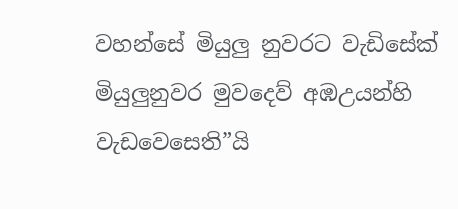වහන්සේ මියුලු නුවරට වැඩිසේක් මියුලුනුවර මුවදෙව් අඹඋයන්හි වැඩවෙසෙති”යි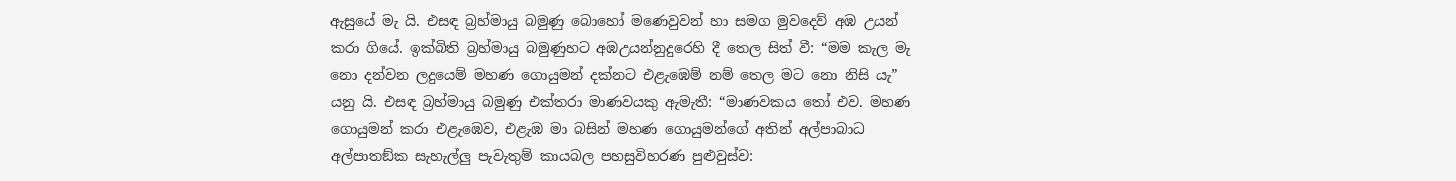ඇසුයේ මැ යි. එසඳ බ්‍රහ්මායු බමුණු බොහෝ මණෙවුවන් හා සමග මුවදෙව් අඹ උයන් කරා ගියේ. ඉක්බිති බ්‍රහ්මායු බමුණුහට අඹඋයන්නුදුරෙහි දී තෙල සිත් වී: “මම කැල මැ නො දන්වන ලදුයෙම් මහණ ගොයුමන් දක්නට එළැඹෙම් නම් තෙල මට නො නිසි යැ” යනු යි. එසඳ බ්‍රහ්මායු බමුණු එක්තරා මාණවයකු ඇමැතී: “මාණවකය තෝ එව. මහණ ගොයුමන් කරා එළැඹෙව, එළැඹ මා බසින් මහණ ගොයුමන්ගේ අතින් අල්පාබාධ අල්පාතඞ්ක සැහැල්ලු පැවැතුම් කායබල පහසුවිහරණ පුළුවුස්ව: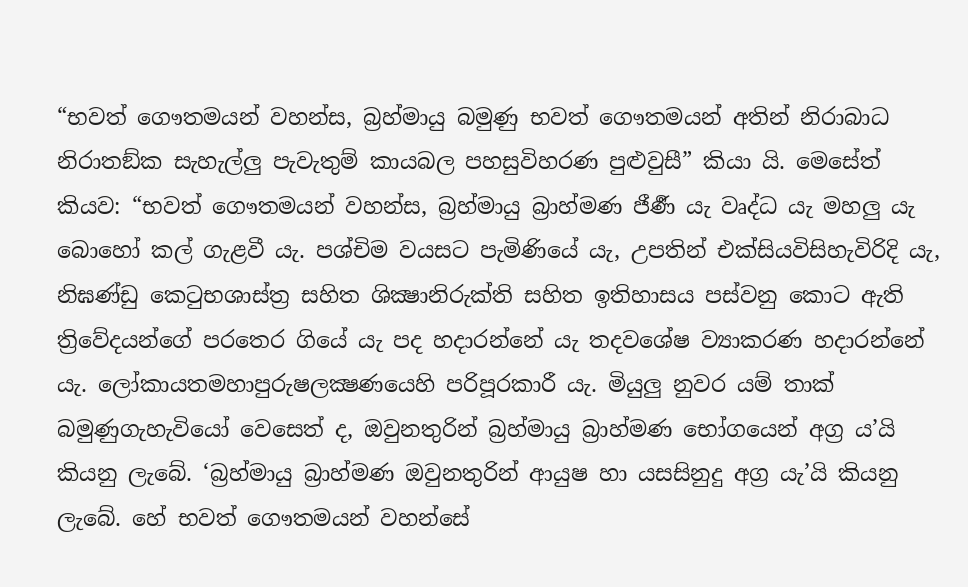“භවත් ගෞතමයන් වහන්ස, බ්‍රහ්මායු බමුණු භවත් ගෞතමයන් අතින් නිරාබාධ නිරාතඞ්ක සැහැල්ලු පැවැතුම් කායබල පහසුවිහරණ පුළුවුසී” කියා යි. මෙසේත් කියව: “භවත් ගෞතමයන් වහන්ස, බ්‍රහ්මායු බ්‍රාහ්මණ ජීර්‍ණ යැ වෘද්ධ යැ මහලු යැ බොහෝ කල් ගැළවී යැ. පශ්චිම වයසට පැමිණියේ යැ, උපතින් එක්සියවිසිහැවිරිදි යැ, නිඝණ්ඩු කෙටුභශාස්ත්‍ර සහිත ශික්‍ෂානිරුක්ති සහිත ඉතිහාසය පස්වනු කොට ඇති ත්‍රිවේදයන්ගේ පරතෙර ගියේ යැ පද හදාරන්නේ යැ තදවශේෂ ව්‍යාකරණ හදාරන්නේ යැ. ලෝකායතමහාපුරුෂලක්‍ෂණයෙහි පරිපූරකාරී යැ. මියුලු නුවර යම් තාක් බමුණුගැහැවියෝ වෙසෙත් ද, ඔවුනතුරින් බ්‍රහ්මායු බ්‍රාහ්මණ භෝගයෙන් අග්‍ර ය’යි කියනු ලැබේ. ‘බ්‍රහ්මායු බ්‍රාහ්මණ ඔවුනතුරින් ආයුෂ හා යසසිනුදු අග්‍ර යැ’යි කියනු ලැබේ. හේ භවත් ගෞතමයන් වහන්සේ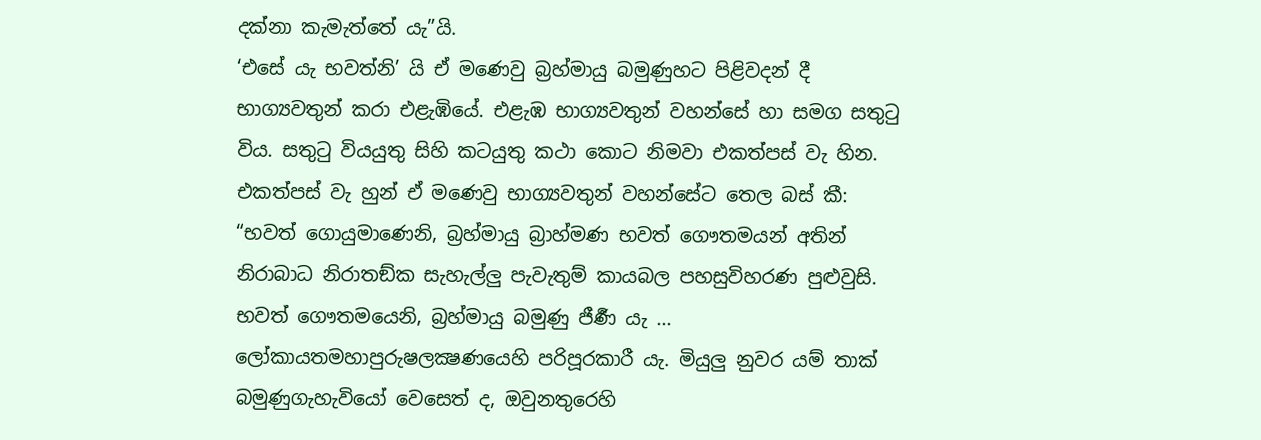දක්නා කැමැත්තේ යැ”යි.
‘එසේ යැ භවත්නි’ යි ඒ මණෙවු බ්‍රහ්මායු බමුණුහට පිළිවදන් දී භාග්‍යවතුන් කරා එළැඹියේ. එළැඹ භාග්‍යවතුන් වහන්සේ හා සමග සතුටු විය. සතුටු වියයුතු සිහි කටයුතු කථා කොට නිමවා එකත්පස් වැ හින. එකත්පස් වැ හුන් ඒ මණෙවු භාග්‍යවතුන් වහන්සේට තෙල බස් කී: “භවත් ගොයුමාණෙනි, බ්‍රහ්මායු බ්‍රාහ්මණ භවත් ගෞතමයන් අතින් නිරාබාධ නිරාතඞ්ක සැහැල්ලු පැවැතුම් කායබල පහසුවිහරණ පුළුවුසි. භවත් ගෞතමයෙනි, බ්‍රහ්මායු බමුණු ජීර්‍ණ යැ ... ලෝකායතමහාපුරුෂලක්‍ෂණයෙහි පරිපූරකාරී යැ. මියුලු නුවර යම් තාක් බමුණුගැහැවියෝ වෙසෙත් ද, ඔවුනතුරෙහි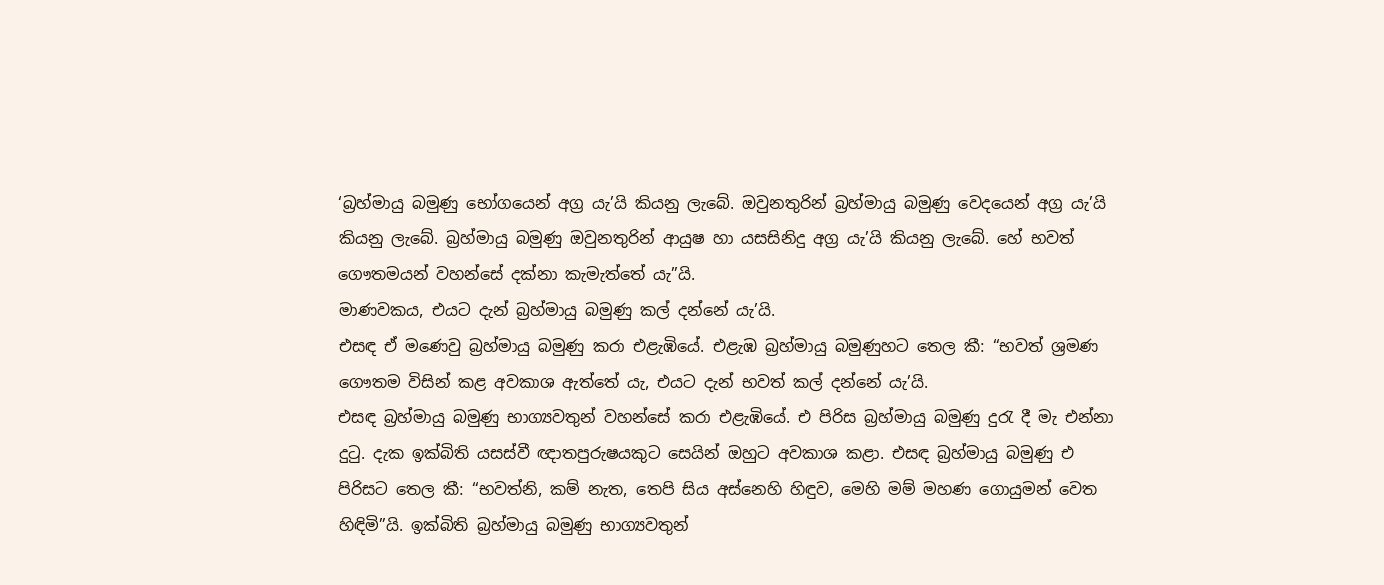‘බ්‍රහ්මායු බමුණු භෝගයෙන් අග්‍ර යැ’යි කියනු ලැබේ. ඔවුනතුරින් බ්‍රහ්මායු බමුණු වෙදයෙන් අග්‍ර යැ’යි කියනු ලැබේ. බ්‍රහ්මායු බමුණු ඔවුනතුරින් ආයුෂ හා යසසිනිදු අග්‍ර යැ’යි කියනු ලැබේ. හේ භවත් ගෞතමයන් වහන්සේ දක්නා කැමැත්තේ යැ”යි.
මාණවකය, එයට දැන් බ්‍රහ්මායු බමුණු කල් දන්නේ යැ’යි.
එසඳ ඒ මණෙවු බ්‍රහ්මායු බමුණු කරා එළැඹියේ. එළැඹ බ්‍රහ්මායු බමුණුහට තෙල කී: “භවත් ශ්‍රමණ ගෞතම විසින් කළ අවකාශ ඇත්තේ යැ, එයට දැන් භවත් කල් දන්නේ යැ’යි.
එසඳ බ්‍රහ්මායු බමුණු භාග්‍යවතුන් වහන්සේ කරා එළැඹියේ. එ පිරිස බ්‍රහ්මායු බමුණු දුරැ දී මැ එන්නා දුටු. දැක ඉක්බිති යසස්වී ඥාතපුරුෂයකුට සෙයින් ඔහුට අවකාශ කළා. එසඳ බ්‍රහ්මායු බමුණු එ පිරිසට තෙල කී: “භවත්නි, කම් නැත, තෙපි සිය අස්නෙහි හිඳුව, මෙහි මම් මහණ ගොයුමන් වෙත හිඳිමි”යි. ඉක්බිති බ්‍රහ්මායු බමුණු භාග්‍යවතුන්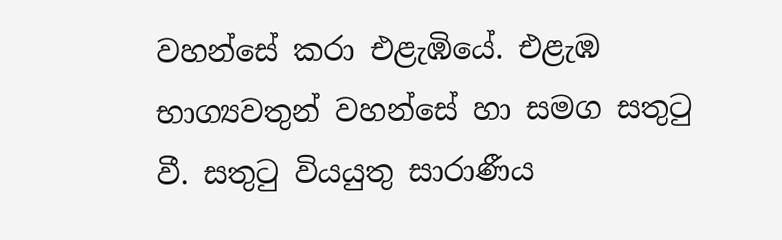වහන්සේ කරා එළැඹියේ. එළැඹ භාග්‍යවතුන් වහන්සේ හා සමග සතුටු වී. සතුටු වියයුතු සාරාණීය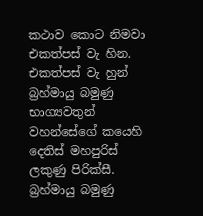කථාව කොට නිමවා එකත්පස් වැ හින. එකත්පස් වැ හුන් බ්‍රහ්මායු බමුණු භාග්‍යවතුන් වහන්සේගේ කයෙහි දෙතිස් මහපුරිස් ලකුණු පිරික්සී. බ්‍රහ්මායු බමුණු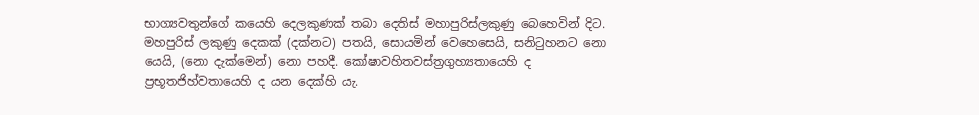භාග්‍යවතුන්ගේ කයෙහි දෙලකුණක් තබා දෙතිස් මහාපුරිස්ලකුණු බෙහෙවින් දිට. මහපුරිස් ලකුණු දෙකක් (දක්නට) පතයි, සොයමින් වෙහෙසෙයි, සනිටුහනට නො යෙයි, (නො දැක්මෙන්) නො පහදී. කෝෂාවහිතවස්ත්‍රගුහ්‍යතායෙහි ද ප්‍රභූතජිහ්වතායෙහි ද යන දෙක්හි යැ.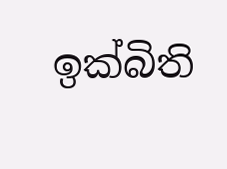ඉක්බිති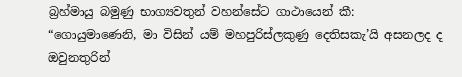බ්‍රහ්මායු බමුණු භාග්‍යවතුන් වහන්සේට ගාථායෙන් කී:
“ගොයුමාණෙනි, මා විසින් යම් මහපුරිස්ලකුණු දෙතිසකැ’යි අසනලද ද ඔවුනතුරින්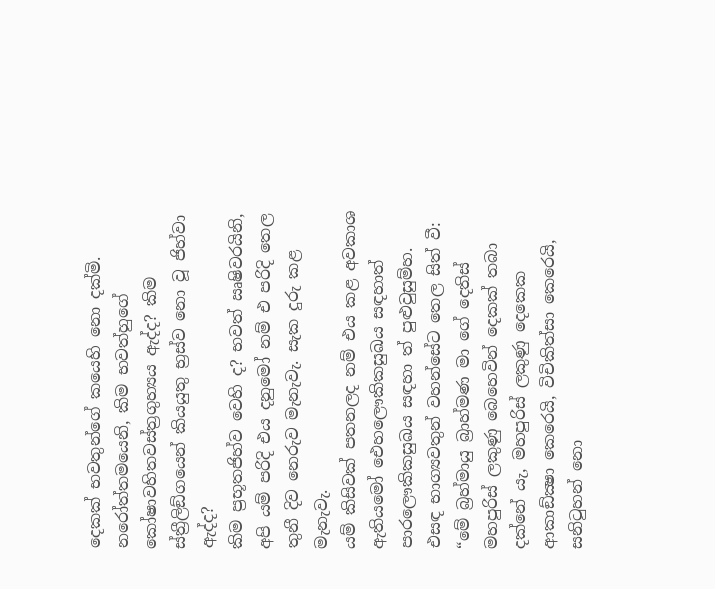දෙකක් භවතුන්ගේ කයෙහි නො දක්මි.
නරෝත්තමයෙනි, කිම භවත්හුගේ කෝෂාවහිතවස්ත්‍රගුහ්‍යය ඇද්ද? කිම ස්ත්‍රීලිඞ්ගයෙන් කියයුතු භ්‍රස්ව නො වූ ජිහ්වා ඇද්ද?
කිම ප්‍රභූතජිහ්ව වෙහි ද? භවත් ඍෂිවරයිනි, අපි යම් පරිදි එය දනුමෝ නම් එ පරිදි තෙල තුනී දිව නෙරුව මැනැවැ. සැක දුරු කළ මැනැවැ.
යම් කිසිවක් පතනලද නම් එය කළ අවකාශ ඇතියමෝ ඓහලෞකිකසුඛය සඳහාත් පාරලෞකිකසුඛය සඳහා ත් පුළුවුසුම්හ.
එසඳ භාග්‍යවතුන් වහන්සේට තෙල සිත් වී: “මේ බ්‍රහ්මායු බ්‍රාහ්මණ මා ගේ දෙතිස් මහපුරිස් ලකුණු බෙහෙවින් දෙකක් තබා දක්නේ යැ, මහපුරිස් ලකුණු දෙකෙක ආකාඞ්ක්‍ෂා කෙරෙයි, විචිකිත්සා කෙරෙයි, සනිටුහන් නො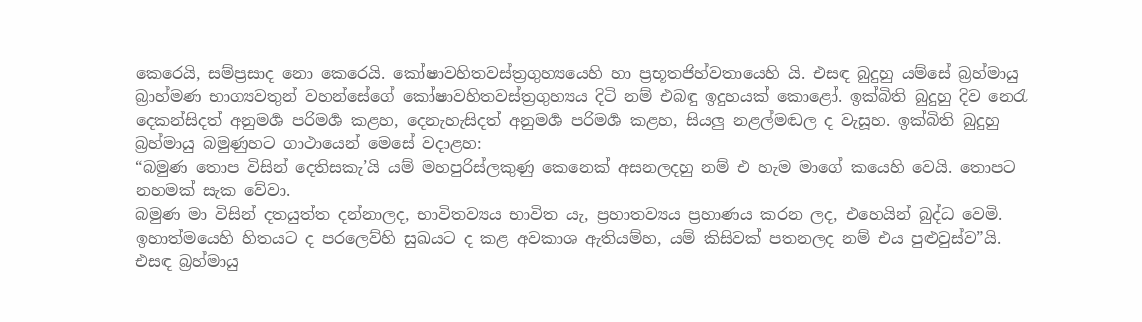කෙරෙයි, සම්ප්‍රසාද නො කෙරෙයි. කෝෂාවහිතවස්ත්‍රගුහ්‍යයෙහි හා ප්‍රභූතජිහ්වතායෙහි යි. එසඳ බුදුහු යම්සේ බ්‍රහ්මායු බ්‍රාහ්මණ භාග්‍යවතුන් වහන්සේගේ කෝෂාවහිතවස්ත්‍රගුහ්‍යය දිටි නම් එබඳු ඉදුහයක් කොළෝ. ඉක්බිති බුදුහු දිව නෙරැ දෙකන්සිදත් අනුමර්‍ශ පරිමර්‍ශ කළහ, දෙනැහැසිදත් අනුමර්‍ශ පරිමර්‍ශ කළහ, සියලු නළල්මඬල ද වැසූහ. ඉක්බිති බුදුහු බ්‍රහ්මායු බමුණුහට ගාථායෙන් මෙසේ වදාළහ:
“බමුණ තොප විසින් දෙතිසකැ’යි යම් මහපුරිස්ලකුණු කෙනෙක් අසනලදහු නම් එ හැම මාගේ කයෙහි වෙයි. තොපට නහමක් සැක වේවා.
බමුණ මා විසින් දතයුත්ත දන්නාලද, භාවිතව්‍යය භාවිත යැ, ප්‍රහාතව්‍යය ප්‍රහාණය කරන ලද, එහෙයින් බුද්ධ වෙමි.
ඉහාත්මයෙහි හිතයට ද පරලෙව්හි සුඛයට ද කළ අවකාශ ඇතියම්හ, යම් කිසිවක් පතනලද නම් එය පුළුවුස්ව”යි.
එසඳ බ්‍රහ්මායු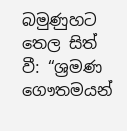බමුණුහට තෙල සිත් වී: “ශ්‍රමණ ගෞතමයන්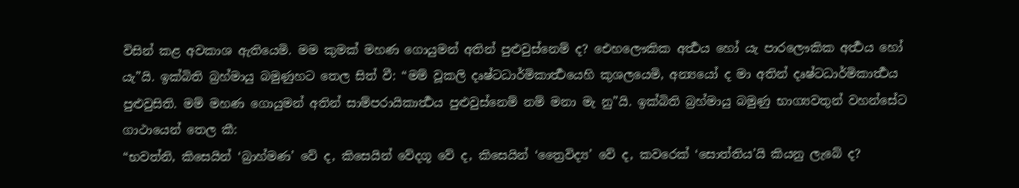විසින් කළ අවකාශ ඇතියෙමි. මම කුමක් මහණ ගොයුමන් අතින් පුළුවුස්නෙම් ද? ඓහලෞකික අර්‍ත්‍ථය හෝ යැ පාරලෞකික අර්‍ත්‍ථය හෝ යැ”යි. ඉක්බිති බ්‍රහ්මායු බමුණුහට තෙල සිත් වී: “මම් වූකලි දෘෂ්ටධාර්මිකාර්‍ත්‍ථයෙහි කුශලයෙමි, අන්‍යයෝ ද මා අතින් දෘෂ්ටධාර්මිකාර්‍ත්‍ථය පුළුවුසිති. මම් මහණ ගොයුමන් අතින් සාම්පරායිකාර්‍ත්‍ථය පුළුවුස්නෙම් නම් මනා මැ නු”යි. ඉක්බිති බ්‍රහ්මායු බමුණු භාග්‍යවතුන් වහන්සේට ගාථායෙන් තෙල කී:
“භවත්නි, කිසෙයින් ‘බ්‍රාහ්මණ’ වේ ද, කිසෙයින් වේදගූ වේ ද, කිසෙයින් ‘ත්‍රෛවිද්‍ය’ වේ ද, කවරෙක් ‘සොත්තිය’යි කියනු ලැබේ ද?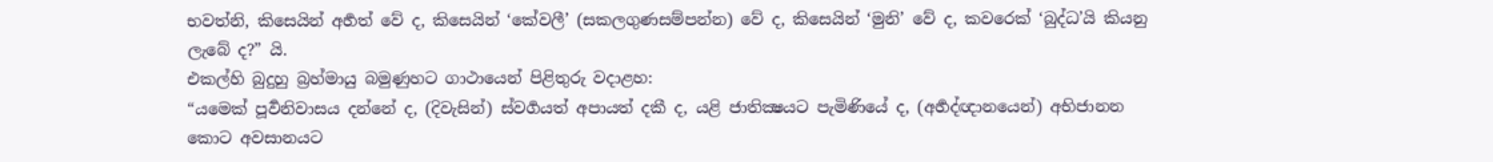භවත්නි, කිසෙයින් අර්‍හත් වේ ද, කිසෙයින් ‘කේවලී’ (සකලගුණසම්පන්න) වේ ද, කිසෙයින් ‘මුනි’ වේ ද, කවරෙක් ‘බුද්ධ’යි කියනු ලැබේ ද?” යි.
එකල්හි බුදුහු බ්‍රහ්මායු බමුණුහට ගාථායෙන් පිළිතුරු වදාළහ:
“යමෙක් පූර්‍වනිවාසය දන්නේ ද, (දිවැසින්) ස්වර්‍ගයත් අපායත් දකී ද, යළි ජාතික්‍ෂයට පැමිණියේ ද, (අර්‍හද්ඥානයෙන්) අභිජානන කොට අවසානයට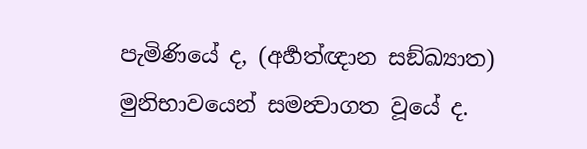පැමිණියේ ද, (අර්‍හත්ඥාන සඞ්ඛ්‍යාත) මුනිභාවයෙන් සමන්‍වාගත වූයේ ද.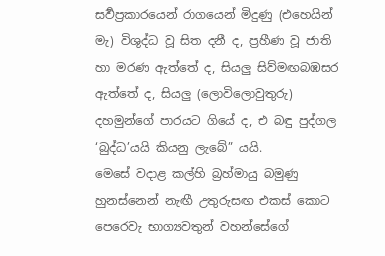සර්‍වප්‍රකාරයෙන් රාගයෙන් මිදුණු (එහෙයින් මැ) විශුද්ධ වූ සිත දනී ද, ප්‍රහීණ වූ ජාති හා මරණ ඇත්තේ ද, සියලු සිව්මඟබඹසර ඇත්තේ ද, සියලු (ලොවිලොවුතුරු) දහමුන්ගේ පාරයට ගියේ ද, එ බඳු පුද්ගල ‘බුද්ධ’යයි කියනු ලැබේ” යයි.
මෙසේ වදාළ කල්හි බ්‍රහ්මායු බමුණු හුනස්නෙන් නැඟී උතුරුසඟ එකස් කොට පෙරෙවැ භාග්‍යවතුන් වහන්සේගේ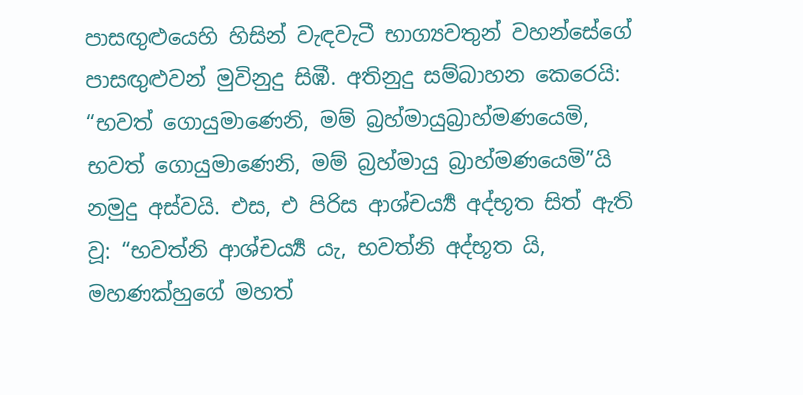පාසඟුළුයෙහි හිසින් වැඳවැටී භාග්‍යවතුන් වහන්සේගේ පාසඟුළුවන් මුවිනුදු සිඹී. අතිනුදු සම්බාහන කෙරෙයි: “භවත් ගොයුමාණෙනි, මම් බ්‍රහ්මායුබ්‍රාහ්මණයෙමි, භවත් ගොයුමාණෙනි, මම් බ්‍රහ්මායු බ්‍රාහ්මණයෙමි”යි නමුදු අස්වයි. එස, එ පිරිස ආශ්චර්‍ය්‍ය අද්භූත සිත් ඇති වූ: “භවත්නි ආශ්චර්‍ය්‍ය යැ, භවත්නි අද්භූත යි, මහණක්හුගේ මහත්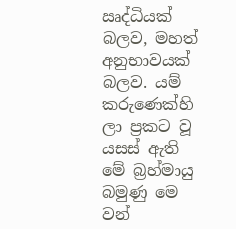ඍද්ධියක් බලව, මහත් අනුභාවයක් බලව. යම් කරුණෙක්හි ලා ප්‍රකට වූ යසස් ඇති මේ බ්‍රහ්මායු බමුණු මෙ වන්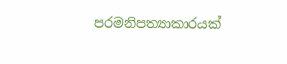පරමනිපත්‍යාකාරයක්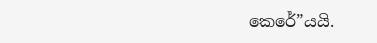කෙරේ”යයි.